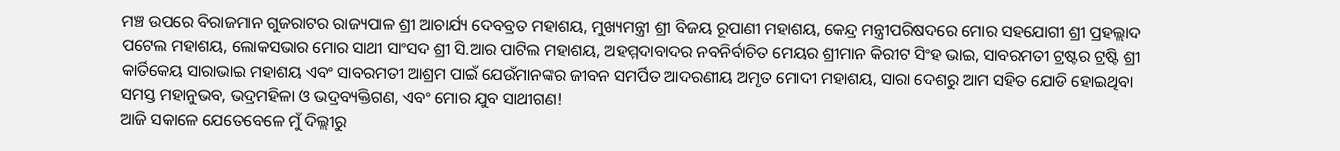ମଞ୍ଚ ଉପରେ ବିରାଜମାନ ଗୁଜରାଟର ରାଜ୍ୟପାଳ ଶ୍ରୀ ଆଚାର୍ଯ୍ୟ ଦେବବ୍ରତ ମହାଶୟ, ମୁଖ୍ୟମନ୍ତ୍ରୀ ଶ୍ରୀ ବିଜୟ ରୂପାଣୀ ମହାଶୟ, କେନ୍ଦ୍ର ମନ୍ତ୍ରୀପରିଷଦରେ ମୋର ସହଯୋଗୀ ଶ୍ରୀ ପ୍ରହଲ୍ଲାଦ ପଟେଲ ମହାଶୟ, ଲୋକସଭାର ମୋର ସାଥୀ ସାଂସଦ ଶ୍ରୀ ସି.ଆର ପାଟିଲ ମହାଶୟ, ଅହମ୍ମଦାବାଦର ନବନିର୍ବାଚିତ ମେୟର ଶ୍ରୀମାନ କିରୀଟ ସିଂହ ଭାଇ, ସାବରମତୀ ଟ୍ରଷ୍ଟର ଟ୍ରଷ୍ଟି ଶ୍ରୀ କାର୍ତିକେୟ ସାରାଭାଇ ମହାଶୟ ଏବଂ ସାବରମତୀ ଆଶ୍ରମ ପାଇଁ ଯେଉଁମାନଙ୍କର ଜୀବନ ସମର୍ପିତ ଆଦରଣୀୟ ଅମୃତ ମୋଦୀ ମହାଶୟ, ସାରା ଦେଶରୁ ଆମ ସହିତ ଯୋଡି ହୋଇଥିବା ସମସ୍ତ ମହାନୁଭବ, ଭଦ୍ରମହିଳା ଓ ଭଦ୍ରବ୍ୟକ୍ତିଗଣ, ଏବଂ ମୋର ଯୁବ ସାଥୀଗଣ!
ଆଜି ସକାଳେ ଯେତେବେଳେ ମୁଁ ଦିଲ୍ଲୀରୁ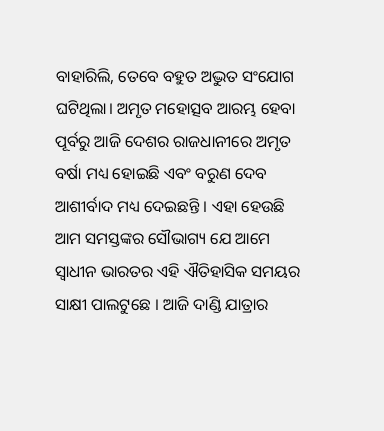ବାହାରିଲି, ତେବେ ବହୁତ ଅଦ୍ଭୁତ ସଂଯୋଗ ଘଟିଥିଲା। ଅମୃତ ମହୋତ୍ସବ ଆରମ୍ଭ ହେବା ପୂର୍ବରୁ ଆଜି ଦେଶର ରାଜଧାନୀରେ ଅମୃତ ବର୍ଷା ମଧ୍ୟ ହୋଇଛି ଏବଂ ବରୁଣ ଦେବ ଆଶୀର୍ବାଦ ମଧ୍ୟ ଦେଇଛନ୍ତି । ଏହା ହେଉଛି ଆମ ସମସ୍ତଙ୍କର ସୌଭାଗ୍ୟ ଯେ ଆମେ ସ୍ୱାଧୀନ ଭାରତର ଏହି ଐତିହାସିକ ସମୟର ସାକ୍ଷୀ ପାଲଟୁଛେ । ଆଜି ଦାଣ୍ଡି ଯାତ୍ରାର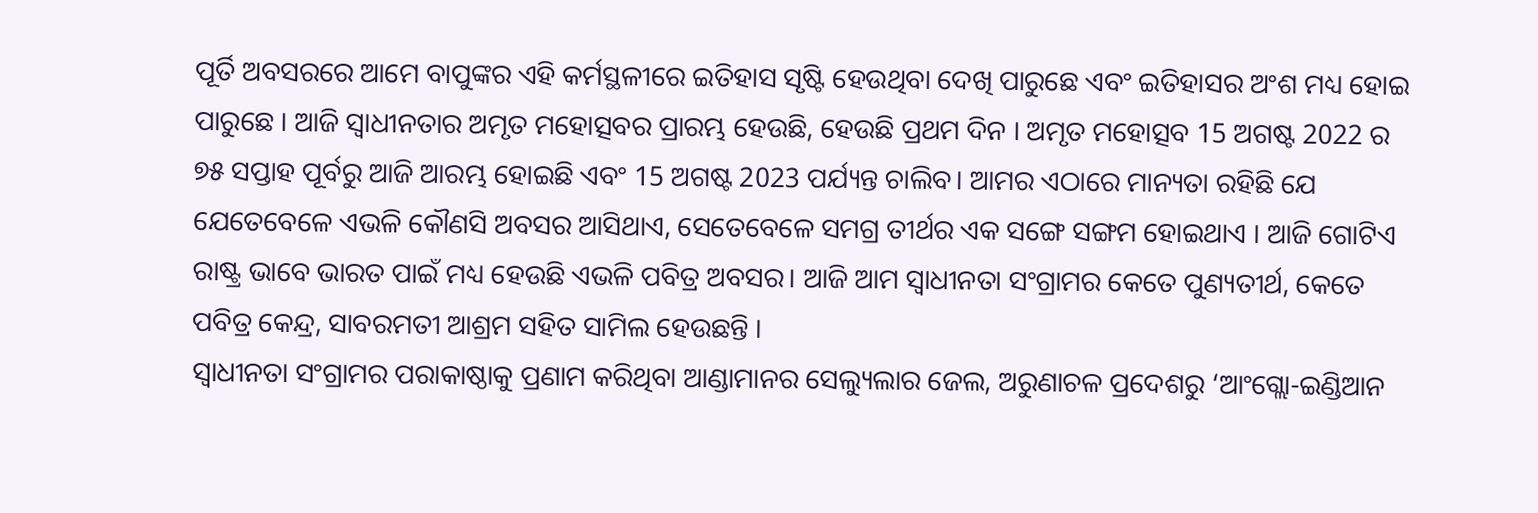ପୂର୍ତି ଅବସରରେ ଆମେ ବାପୁଙ୍କର ଏହି କର୍ମସ୍ଥଳୀରେ ଇତିହାସ ସୃଷ୍ଟି ହେଉଥିବା ଦେଖି ପାରୁଛେ ଏବଂ ଇତିହାସର ଅଂଶ ମଧ୍ୟ ହୋଇ ପାରୁଛେ । ଆଜି ସ୍ୱାଧୀନତାର ଅମୃତ ମହୋତ୍ସବର ପ୍ରାରମ୍ଭ ହେଉଛି, ହେଉଛି ପ୍ରଥମ ଦିନ । ଅମୃତ ମହୋତ୍ସବ 15 ଅଗଷ୍ଟ 2022 ର ୭୫ ସପ୍ତାହ ପୂର୍ବରୁ ଆଜି ଆରମ୍ଭ ହୋଇଛି ଏବଂ 15 ଅଗଷ୍ଟ 2023 ପର୍ଯ୍ୟନ୍ତ ଚାଲିବ। ଆମର ଏଠାରେ ମାନ୍ୟତା ରହିଛି ଯେ ଯେତେବେଳେ ଏଭଳି କୌଣସି ଅବସର ଆସିଥାଏ, ସେତେବେଳେ ସମଗ୍ର ତୀର୍ଥର ଏକ ସଙ୍ଗେ ସଙ୍ଗମ ହୋଇଥାଏ । ଆଜି ଗୋଟିଏ ରାଷ୍ଟ୍ର ଭାବେ ଭାରତ ପାଇଁ ମଧ୍ୟ ହେଉଛି ଏଭଳି ପବିତ୍ର ଅବସର। ଆଜି ଆମ ସ୍ୱାଧୀନତା ସଂଗ୍ରାମର କେତେ ପୁଣ୍ୟତୀର୍ଥ, କେତେ ପବିତ୍ର କେନ୍ଦ୍ର, ସାବରମତୀ ଆଶ୍ରମ ସହିତ ସାମିଲ ହେଉଛନ୍ତି ।
ସ୍ୱାଧୀନତା ସଂଗ୍ରାମର ପରାକାଷ୍ଠାକୁ ପ୍ରଣାମ କରିଥିବା ଆଣ୍ଡାମାନର ସେଲ୍ୟୁଲାର ଜେଲ, ଅରୁଣାଚଳ ପ୍ରଦେଶରୁ ‘ଆଂଗ୍ଲୋ-ଇଣ୍ଡିଆନ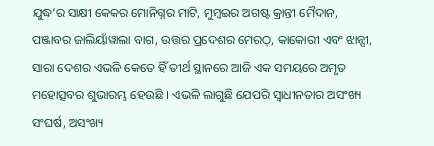ଯୁଦ୍ଧ’ର ସାକ୍ଷୀ କେକର ମୋନିଗ୍ନର ମାଟି, ମୁମ୍ବଇର ଅଗଷ୍ଟ କ୍ରାନ୍ତୀ ମୈଦାନ, ପଞ୍ଜାବର ଜାଲିୟାଁୱାଲା ବାଗ, ଉତ୍ତର ପ୍ରଦେଶର ମେରଠ୍, କାକୋରୀ ଏବଂ ଝାନ୍ସୀ, ସାରା ଦେଶର ଏଭଳି କେତେ ହିଁ ତୀର୍ଥ ସ୍ଥାନରେ ଆଜି ଏକ ସମୟରେ ଅମୃତ ମହୋତ୍ସବର ଶୁଭାରମ୍ଭ ହେଉଛି । ଏଭଳି ଲାଗୁଛି ଯେପରି ସ୍ୱାଧୀନତାର ଅସଂଖ୍ୟ ସଂଘର୍ଷ, ଅସଂଖ୍ୟ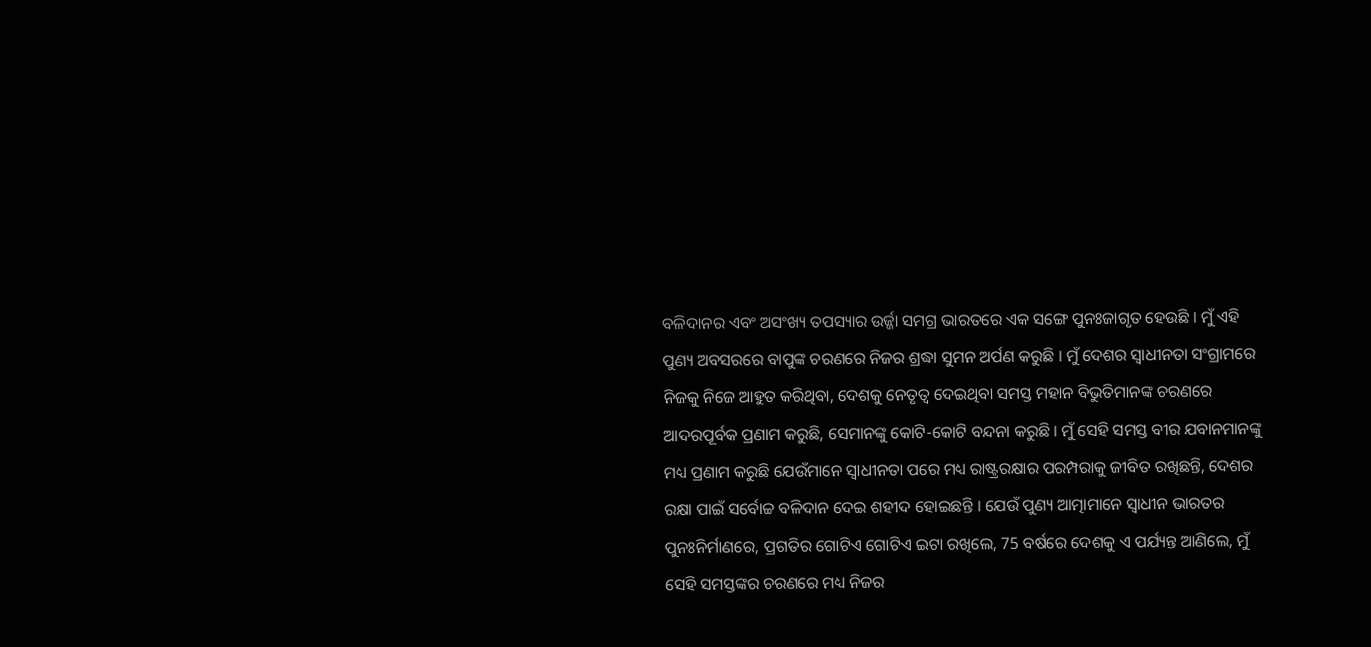ବଳିଦାନର ଏବଂ ଅସଂଖ୍ୟ ତପସ୍ୟାର ଉର୍ଜ୍ଜା ସମଗ୍ର ଭାରତରେ ଏକ ସଙ୍ଗେ ପୁନଃଜାଗୃତ ହେଉଛି । ମୁଁ ଏହି ପୁଣ୍ୟ ଅବସରରେ ବାପୁଙ୍କ ଚରଣରେ ନିଜର ଶ୍ରଦ୍ଧା ସୁମନ ଅର୍ପଣ କରୁଛି । ମୁଁ ଦେଶର ସ୍ୱାଧୀନତା ସଂଗ୍ରାମରେ ନିଜକୁ ନିଜେ ଆହୁତ କରିଥିବା, ଦେଶକୁ ନେତୃତ୍ୱ ଦେଇଥିବା ସମସ୍ତ ମହାନ ବିଭୁତିମାନଙ୍କ ଚରଣରେ ଆଦରପୂର୍ବକ ପ୍ରଣାମ କରୁଛି, ସେମାନଙ୍କୁ କୋଟି-କୋଟି ବନ୍ଦନା କରୁଛି । ମୁଁ ସେହି ସମସ୍ତ ବୀର ଯବାନମାନଙ୍କୁ ମଧ୍ୟ ପ୍ରଣାମ କରୁଛି ଯେଉଁମାନେ ସ୍ୱାଧୀନତା ପରେ ମଧ୍ୟ ରାଷ୍ଟ୍ରରକ୍ଷାର ପରମ୍ପରାକୁ ଜୀବିତ ରଖିଛନ୍ତି, ଦେଶର ରକ୍ଷା ପାଇଁ ସର୍ବୋଚ୍ଚ ବଳିଦାନ ଦେଇ ଶହୀଦ ହୋଇଛନ୍ତି । ଯେଉଁ ପୁଣ୍ୟ ଆତ୍ମାମାନେ ସ୍ୱାଧୀନ ଭାରତର ପୁନଃନିର୍ମାଣରେ, ପ୍ରଗତିର ଗୋଟିଏ ଗୋଟିଏ ଇଟା ରଖିଲେ, 75 ବର୍ଷରେ ଦେଶକୁ ଏ ପର୍ଯ୍ୟନ୍ତ ଆଣିଲେ, ମୁଁ ସେହି ସମସ୍ତଙ୍କର ଚରଣରେ ମଧ୍ୟ ନିଜର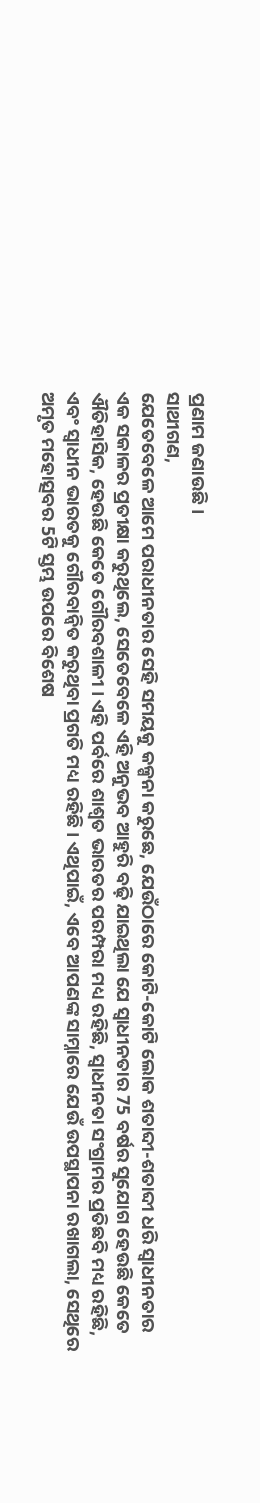ପ୍ରଣାମ ଜଣାଉଛି।
ସାଥୀଗଣ,
ଯେତେବେଳେ ଆମେ ପରାଧୀନତାର ସେହି ସମୟକୁ କଳ୍ପନା କରୁଛେ, ଯେଉଁଠାରେ କୋଟି-କୋଟି ଲୋକ ଶତାବ୍ଦୀ-ଶତାବ୍ଦୀ ଧରି ସ୍ୱାଧୀନତାର ଏକ ସକାଳର ପ୍ରତୀକ୍ଷା କରୁଥିଲେ, ସେତେବେଳେ ଏହି ଅନୁଭବ ଆହୁରି ବଢ଼ି ଯାଇଥିଲା ଯେ ସ୍ୱାଧୀନତାର 75 ବର୍ଷର ସୁଯୋଗ ହେଉଛି କେତେ ଐତିହାସିକ, ହେଉଛି କେତେ ଗୌରବଶାଳୀ । ଏହି ପର୍ବରେ ଶାଶ୍ୱତ ଭାରତର ପରମ୍ପରା ମଧ୍ୟ ରହିଛି, ସ୍ୱାଧୀନତା ସଂଗ୍ରାମର ପ୍ରତିଛବି ମଧ୍ୟ ରହିଛି, ଏବଂ ସ୍ୱାଧୀନ ଭାରତକୁ ଗୌରବାନ୍ୱିତ କରୁଥିବା ପ୍ରଗତି ମଧ୍ୟ ରହିଛି । ଏଥିପାଇଁ, ଏବେ ଆପଣଙ୍କ ସାମ୍ନାରେ ଯେଉଁ ଉପସ୍ଥାପନା ରଖାଗଲା, ସେଥିରେ ଅମୃତ ମହୋତ୍ସବର 5ଟି ସ୍ତମ୍ଭ ଉପରେ ବିଶେଷ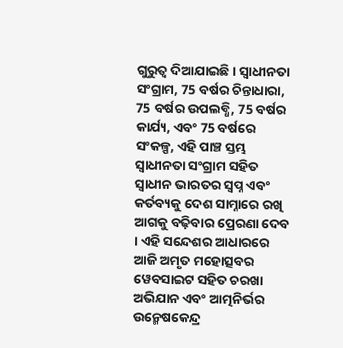ଗୁରୁତ୍ୱ ଦିଆଯାଇଛି। ସ୍ୱାଧୀନତା ସଂଗ୍ରାମ, 75 ବର୍ଷର ଚିନ୍ତାଧାରା, 75 ବର୍ଷର ଉପଲବ୍ଧି, 75 ବର୍ଷର କାର୍ଯ୍ୟ, ଏବଂ 75 ବର୍ଷରେ ସଂକଳ୍ପ, ଏହି ପାଞ୍ଚ ସ୍ତମ୍ଭ ସ୍ୱାଧୀନତା ସଂଗ୍ରାମ ସହିତ ସ୍ୱାଧୀନ ଭାରତର ସ୍ୱପ୍ନ ଏବଂ କର୍ତବ୍ୟକୁ ଦେଶ ସାମ୍ନାରେ ରଖି ଆଗକୁ ବଢ଼ିବାର ପ୍ରେରଣା ଦେବ । ଏହି ସନ୍ଦେଶର ଆଧାରରେ ଆଜି ଅମୃତ ମହୋତ୍ସବର ୱେବସାଇଟ ସହିତ ଚରଖା ଅଭିଯାନ ଏବଂ ଆତ୍ମନିର୍ଭର ଉନ୍ମେଷକେନ୍ଦ୍ର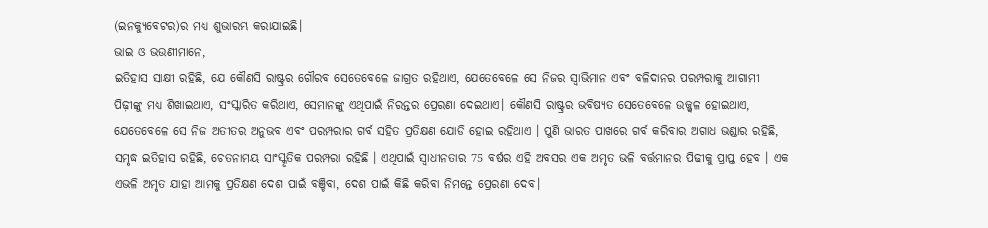(ଇନକ୍ୟୁବେଟର)ର ମଧ୍ୟ ଶୁଭାରମ୍ଭ କରାଯାଇଛି।
ଭାଇ ଓ ଭଉଣୀମାନେ,
ଇତିହାସ ସାକ୍ଷୀ ରହିଛି, ଯେ କୌଣସି ରାଷ୍ଟ୍ରର ଗୌରବ ସେତେବେଳେ ଜାଗ୍ରତ ରହିଥାଏ, ଯେତେବେଳେ ସେ ନିଜର ସ୍ୱାଭିମାନ ଏବଂ ବଳିଦାନର ପରମ୍ପରାକୁ ଆଗାମୀ ପିଢ଼ୀଙ୍କୁ ମଧ୍ୟ ଶିଖାଇଥାଏ, ସଂସ୍କାରିତ କରିଥାଏ, ସେମାନଙ୍କୁ ଏଥିପାଇଁ ନିରନ୍ତର ପ୍ରେରଣା ଦେଇଥାଏ। କୌଣସି ରାଷ୍ଟ୍ରର ଭବିଷ୍ୟତ ସେତେବେଳେ ଉଜ୍ଜ୍ୱଳ ହୋଇଥାଏ, ଯେତେବେଳେ ସେ ନିଜ ଅତୀତର ଅନୁଭବ ଏବଂ ପରମ୍ପରାର ଗର୍ବ ସହିତ ପ୍ରତିକ୍ଷଣ ଯୋଡି ହୋଇ ରହିଥାଏ । ପୁଣି ଭାରତ ପାଖରେ ଗର୍ବ କରିବାର ଅଗାଧ ଭଣ୍ଡାର ରହିଛି, ସମୃଦ୍ଧ ଇତିହାସ ରହିଛି, ଚେତନାମୟ ସାଂସ୍କୃତିକ ପରମ୍ପରା ରହିଛି । ଏଥିପାଇଁ ସ୍ୱାଧୀନତାର 75 ବର୍ଷର ଏହି ଅବସର ଏକ ଅମୃତ ଭଳି ବର୍ତ୍ତମାନର ପିଢୀକୁ ପ୍ରାପ୍ତ ହେବ । ଏକ ଏଭଳି ଅମୃତ ଯାହା ଆମକୁ ପ୍ରତିକ୍ଷଣ ଦେଶ ପାଇଁ ବଞ୍ଚିବା, ଦେଶ ପାଇଁ କିଛି କରିବା ନିମନ୍ତେ ପ୍ରେରଣା ଦେବ।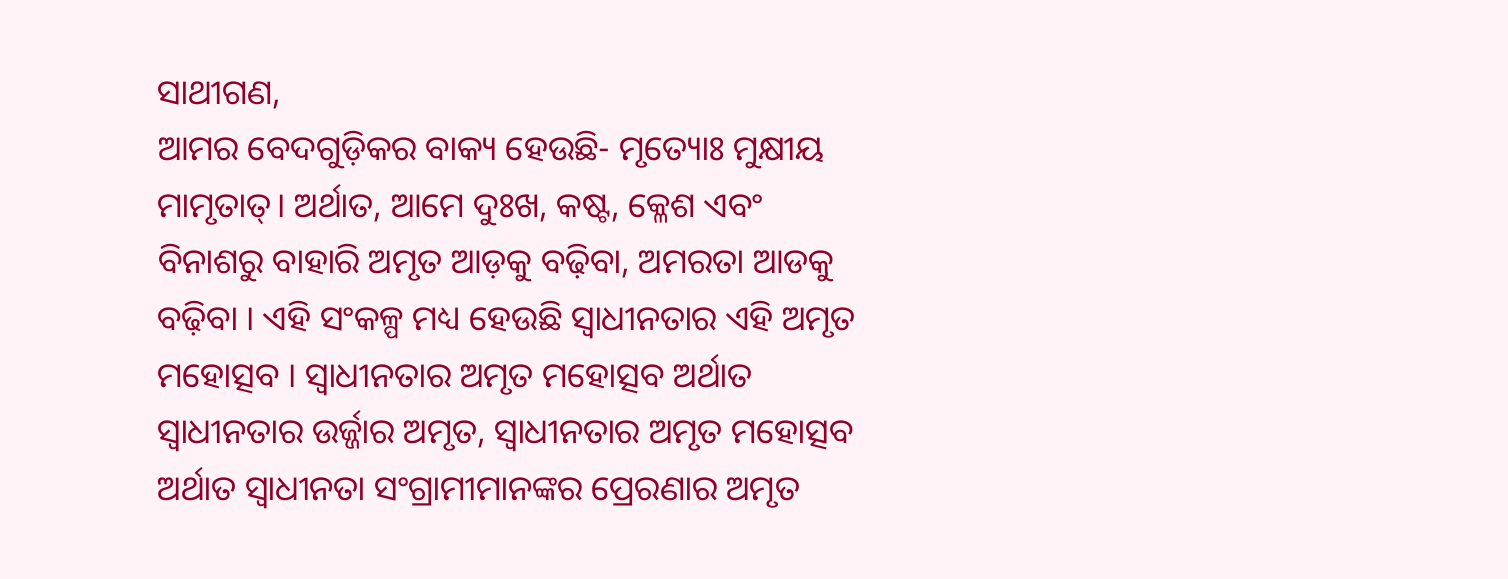ସାଥୀଗଣ,
ଆମର ବେଦଗୁଡ଼ିକର ବାକ୍ୟ ହେଉଛି- ମୃତ୍ୟୋଃ ମୁକ୍ଷୀୟ ମାମୃତାତ୍। ଅର୍ଥାତ, ଆମେ ଦୁଃଖ, କଷ୍ଟ, କ୍ଳେଶ ଏବଂ ବିନାଶରୁ ବାହାରି ଅମୃତ ଆଡ଼କୁ ବଢ଼ିବା, ଅମରତା ଆଡକୁ ବଢ଼ିବା । ଏହି ସଂକଳ୍ପ ମଧ୍ୟ ହେଉଛି ସ୍ୱାଧୀନତାର ଏହି ଅମୃତ ମହୋତ୍ସବ । ସ୍ୱାଧୀନତାର ଅମୃତ ମହୋତ୍ସବ ଅର୍ଥାତ ସ୍ୱାଧୀନତାର ଉର୍ଜ୍ଜାର ଅମୃତ, ସ୍ୱାଧୀନତାର ଅମୃତ ମହୋତ୍ସବ ଅର୍ଥାତ ସ୍ୱାଧୀନତା ସଂଗ୍ରାମୀମାନଙ୍କର ପ୍ରେରଣାର ଅମୃତ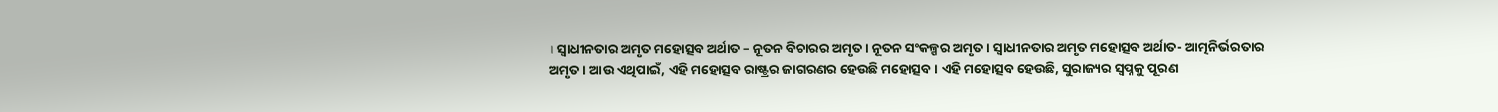। ସ୍ୱାଧୀନତାର ଅମୃତ ମହୋତ୍ସବ ଅର୍ଥାତ – ନୂତନ ବିଚାରର ଅମୃତ। ନୂତନ ସଂକଳ୍ପର ଅମୃତ। ସ୍ୱାଧୀନତାର ଅମୃତ ମହୋତ୍ସବ ଅର୍ଥାତ- ଆତ୍ମନିର୍ଭରତାର ଅମୃତ । ଆଉ ଏଥିପାଇଁ, ଏହି ମହୋତ୍ସବ ରାଷ୍ଟ୍ରର ଜାଗରଣର ହେଉଛି ମହୋତ୍ସବ। ଏହି ମହୋତ୍ସବ ହେଉଛି, ସୁରାଜ୍ୟର ସ୍ୱପ୍ନକୁ ପୂରଣ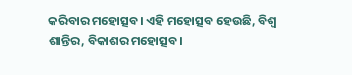କରିବାର ମହୋତ୍ସବ। ଏହି ମହୋତ୍ସବ ହେଉଛି, ବିଶ୍ୱ ଶାନ୍ତିର, ବିକାଶର ମହୋତ୍ସବ।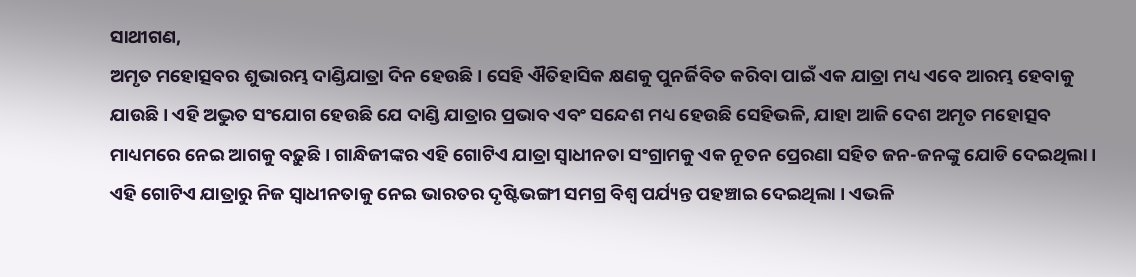ସାଥୀଗଣ,
ଅମୃତ ମହୋତ୍ସବର ଶୁଭାରମ୍ଭ ଦାଣ୍ଡିଯାତ୍ରା ଦିନ ହେଉଛି । ସେହି ଐତିହାସିକ କ୍ଷଣକୁ ପୁନର୍ଜିବିତ କରିବା ପାଇଁ ଏକ ଯାତ୍ରା ମଧ୍ୟ ଏବେ ଆରମ୍ଭ ହେବାକୁ ଯାଉଛି। ଏହି ଅଦ୍ଭୁତ ସଂଯୋଗ ହେଉଛି ଯେ ଦାଣ୍ଡି ଯାତ୍ରାର ପ୍ରଭାବ ଏବଂ ସନ୍ଦେଶ ମଧ୍ୟ ହେଉଛି ସେହିଭଳି, ଯାହା ଆଜି ଦେଶ ଅମୃତ ମହୋତ୍ସବ ମାଧ୍ୟମରେ ନେଇ ଆଗକୁ ବଢ଼ୁଛି । ଗାନ୍ଧିଜୀଙ୍କର ଏହି ଗୋଟିଏ ଯାତ୍ରା ସ୍ୱାଧୀନତା ସଂଗ୍ରାମକୁ ଏକ ନୂତନ ପ୍ରେରଣା ସହିତ ଜନ-ଜନଙ୍କୁ ଯୋଡି ଦେଇଥିଲା। ଏହି ଗୋଟିଏ ଯାତ୍ରାରୁ ନିଜ ସ୍ୱାଧୀନତାକୁ ନେଇ ଭାରତର ଦୃଷ୍ଟିଭଙ୍ଗୀ ସମଗ୍ର ବିଶ୍ୱ ପର୍ଯ୍ୟନ୍ତ ପହଞ୍ଚାଇ ଦେଇଥିଲା । ଏଭଳି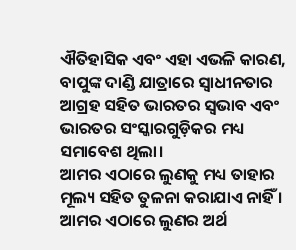ଐତିହାସିକ ଏବଂ ଏହା ଏଭଳି କାରଣ, ବାପୁଙ୍କ ଦାଣ୍ଡି ଯାତ୍ରାରେ ସ୍ୱାଧୀନତାର ଆଗ୍ରହ ସହିତ ଭାରତର ସ୍ୱଭାବ ଏବଂ ଭାରତର ସଂସ୍କାରଗୁଡ଼ିକର ମଧ୍ୟ ସମାବେଶ ଥିଲା।
ଆମର ଏଠାରେ ଲୁଣକୁ ମଧ୍ୟ ତାହାର ମୂଲ୍ୟ ସହିତ ତୁଳନା କରାଯାଏ ନାହିଁ । ଆମର ଏଠାରେ ଲୁଣର ଅର୍ଥ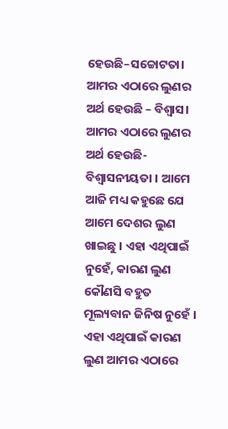ହେଉଛି–ସଚ୍ଚୋଟତା। ଆମର ଏଠାରେ ଲୁଣର ଅର୍ଥ ହେଉଛି – ବିଶ୍ୱାସ। ଆମର ଏଠାରେ ଲୁଣର ଅର୍ଥ ହେଉଛି- ବିଶ୍ୱାସନୀୟତା । ଆମେ ଆଜି ମଧ୍ୟ କହୁଛେ ଯେ ଆମେ ଦେଶର ଲୁଣ ଖାଇଛୁ । ଏହା ଏଥିପାଇଁ ନୁହେଁ, କାରଣ ଲୁଣ କୌଣସି ବହୁତ ମୂଲ୍ୟବାନ ଜିନିଷ ନୁହେଁ । ଏହା ଏଥିପାଇଁ କାରଣ ଲୁଣ ଆମର ଏଠାରେ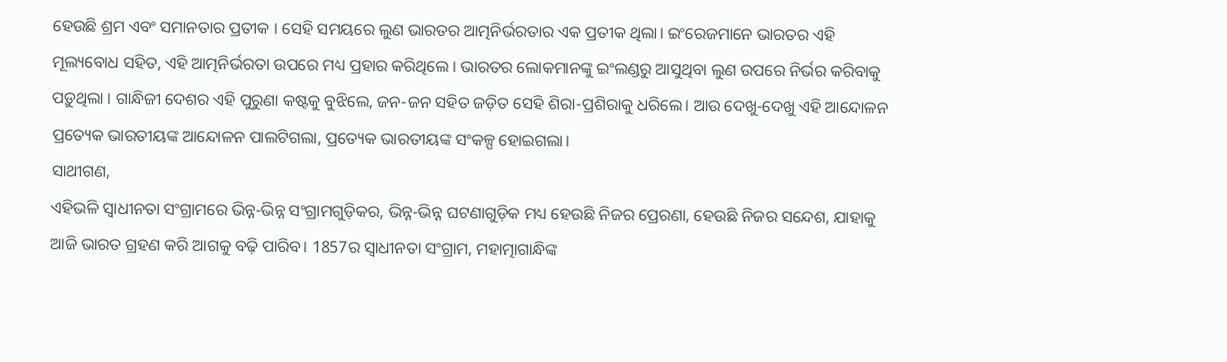ହେଉଛି ଶ୍ରମ ଏବଂ ସମାନତାର ପ୍ରତୀକ । ସେହି ସମୟରେ ଲୁଣ ଭାରତର ଆତ୍ମନିର୍ଭରତାର ଏକ ପ୍ରତୀକ ଥିଲା। ଇଂରେଜମାନେ ଭାରତର ଏହି ମୂଲ୍ୟବୋଧ ସହିତ, ଏହି ଆତ୍ମନିର୍ଭରତା ଉପରେ ମଧ୍ୟ ପ୍ରହାର କରିଥିଲେ । ଭାରତର ଲୋକମାନଙ୍କୁ ଇଂଲଣ୍ଡରୁ ଆସୁଥିବା ଲୁଣ ଉପରେ ନିର୍ଭର କରିବାକୁ ପଡ଼ୁଥିଲା । ଗାନ୍ଧିଜୀ ଦେଶର ଏହି ପୁରୁଣା କଷ୍ଟକୁ ବୁଝିଲେ, ଜନ-ଜନ ସହିତ ଜଡ଼ିତ ସେହି ଶିରା-ପ୍ରଶିରାକୁ ଧରିଲେ। ଆଉ ଦେଖୁ-ଦେଖୁ ଏହି ଆନ୍ଦୋଳନ ପ୍ରତ୍ୟେକ ଭାରତୀୟଙ୍କ ଆନ୍ଦୋଳନ ପାଲଟିଗଲା, ପ୍ରତ୍ୟେକ ଭାରତୀୟଙ୍କ ସଂକଳ୍ପ ହୋଇଗଲା।
ସାଥୀଗଣ,
ଏହିଭଳି ସ୍ୱାଧୀନତା ସଂଗ୍ରାମରେ ଭିନ୍ନ-ଭିନ୍ନ ସଂଗ୍ରାମଗୁଡ଼ିକର, ଭିନ୍ନ-ଭିନ୍ନ ଘଟଣାଗୁଡ଼ିକ ମଧ୍ୟ ହେଉଛି ନିଜର ପ୍ରେରଣା, ହେଉଛି ନିଜର ସନ୍ଦେଶ, ଯାହାକୁ ଆଜି ଭାରତ ଗ୍ରହଣ କରି ଆଗକୁ ବଢ଼ି ପାରିବ। 1857ର ସ୍ୱାଧୀନତା ସଂଗ୍ରାମ, ମହାତ୍ମାଗାନ୍ଧିଙ୍କ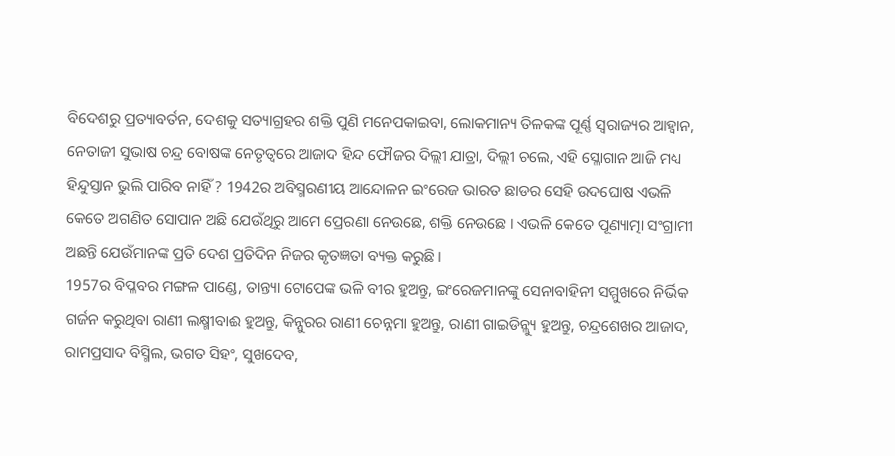ବିଦେଶରୁ ପ୍ରତ୍ୟାବର୍ତନ, ଦେଶକୁ ସତ୍ୟାଗ୍ରହର ଶକ୍ତି ପୁଣି ମନେପକାଇବା, ଲୋକମାନ୍ୟ ତିଳକଙ୍କ ପୂର୍ଣ୍ଣ ସ୍ୱରାଜ୍ୟର ଆହ୍ୱାନ, ନେତାଜୀ ସୁଭାଷ ଚନ୍ଦ୍ର ବୋଷଙ୍କ ନେତୃତ୍ୱରେ ଆଜାଦ ହିନ୍ଦ ଫୌଜର ଦିଲ୍ଲୀ ଯାତ୍ରା, ଦିଲ୍ଲୀ ଚଲେ, ଏହି ସ୍ଳୋଗାନ ଆଜି ମଧ୍ୟ ହିନ୍ଦୁସ୍ତାନ ଭୁଲି ପାରିବ ନାହିଁ ? 1942ର ଅବିସ୍ମରଣୀୟ ଆନ୍ଦୋଳନ ଇଂରେଜ ଭାରତ ଛାଡର ସେହି ଉଦଘୋଷ ଏଭଳି କେତେ ଅଗଣିତ ସୋପାନ ଅଛି ଯେଉଁଥିରୁ ଆମେ ପ୍ରେରଣା ନେଉଛେ, ଶକ୍ତି ନେଉଛେ । ଏଭଳି କେତେ ପୂଣ୍ୟାତ୍ମା ସଂଗ୍ରାମୀ ଅଛନ୍ତି ଯେଉଁମାନଙ୍କ ପ୍ରତି ଦେଶ ପ୍ରତିଦିନ ନିଜର କୃତଜ୍ଞତା ବ୍ୟକ୍ତ କରୁଛି।
1957ର ବିପ୍ଳବର ମଙ୍ଗଳ ପାଣ୍ଡେ, ତାନ୍ତ୍ୟା ଟୋପେଙ୍କ ଭଳି ବୀର ହୁଅନ୍ତୁ, ଇଂରେଜମାନଙ୍କୁ ସେନାବାହିନୀ ସମ୍ମୁଖରେ ନିର୍ଭିକ ଗର୍ଜନ କରୁଥିବା ରାଣୀ ଲକ୍ଷ୍ମୀବାଈ ହୁଅନ୍ତୁ, କିନ୍ନୁରର ରାଣୀ ଚେନ୍ନମା ହୁଅନ୍ତୁ, ରାଣୀ ଗାଇଡିନ୍ଲ୍ୟୁ ହୁଅନ୍ତୁ, ଚନ୍ଦ୍ରଶେଖର ଆଜାଦ, ରାମପ୍ରସାଦ ବିସ୍ମିଲ, ଭଗତ ସିହଂ, ସୁଖଦେବ,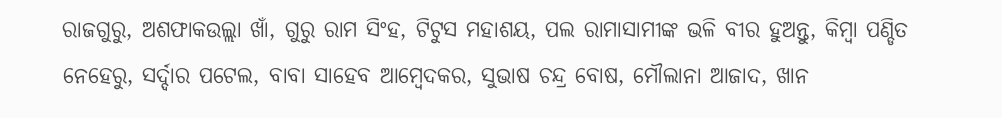ରାଜଗୁରୁ, ଅଶଫାକଉଲ୍ଲା ଖାଁ, ଗୁରୁ ରାମ ସିଂହ, ଟିଟୁସ ମହାଶୟ, ପଲ ରାମାସାମୀଙ୍କ ଭଳି ବୀର ହୁଅନ୍ତୁ, କିମ୍ବା ପଣ୍ଡିତ ନେହେରୁ, ସର୍ଦ୍ଦାର ପଟେଲ, ବାବା ସାହେବ ଆମ୍ବେଦକର, ସୁଭାଷ ଚନ୍ଦ୍ର ବୋଷ, ମୌଲାନା ଆଜାଦ, ଖାନ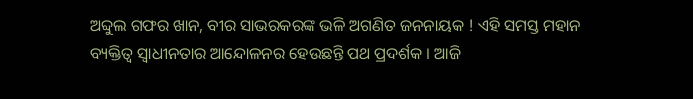ଅବ୍ଦୁଲ ଗଫର ଖାନ, ବୀର ସାଭରକରଙ୍କ ଭଳି ଅଗଣିତ ଜନନାୟକ ! ଏହି ସମସ୍ତ ମହାନ ବ୍ୟକ୍ତିତ୍ୱ ସ୍ୱାଧୀନତାର ଆନ୍ଦୋଳନର ହେଉଛନ୍ତି ପଥ ପ୍ରଦର୍ଶକ । ଆଜି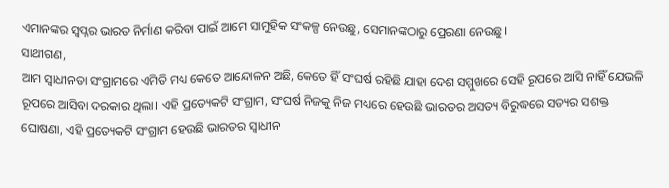ଏମାନଙ୍କର ସ୍ୱପ୍ନର ଭାରତ ନିର୍ମାଣ କରିବା ପାଇଁ ଆମେ ସାମୁହିକ ସଂକଳ୍ପ ନେଉଛୁ, ସେମାନଙ୍କଠାରୁ ପ୍ରେରଣା ନେଉଛୁ।
ସାଥୀଗଣ,
ଆମ ସ୍ୱାଧୀନତା ସଂଗ୍ରାମରେ ଏମିତି ମଧ୍ୟ କେତେ ଆନ୍ଦୋଳନ ଅଛି, କେତେ ହିଁ ସଂଘର୍ଷ ରହିଛି ଯାହା ଦେଶ ସମ୍ମୁଖରେ ସେହି ରୂପରେ ଆସି ନାହିଁ ଯେଭଳି ରୂପରେ ଆସିବା ଦରକାର ଥିଲା। ଏହି ପ୍ରତ୍ୟେକଟି ସଂଗ୍ରାମ, ସଂଘର୍ଷ ନିଜକୁ ନିଜ ମଧ୍ୟରେ ହେଉଛି ଭାରତର ଅସତ୍ୟ ବିରୁଦ୍ଧରେ ସତ୍ୟର ସଶକ୍ତ ଘୋଷଣା, ଏହି ପ୍ରତ୍ୟେକଟି ସଂଗ୍ରାମ ହେଉଛି ଭାରତର ସ୍ୱାଧୀନ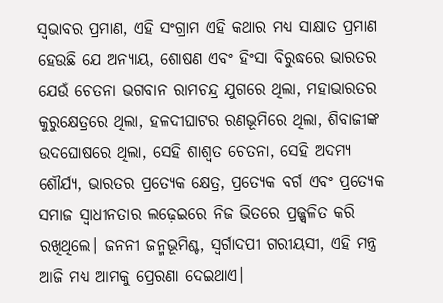ସ୍ୱଭାବର ପ୍ରମାଣ, ଏହି ସଂଗ୍ରାମ ଏହି କଥାର ମଧ୍ୟ ସାକ୍ଷାତ ପ୍ରମାଣ ହେଉଛି ଯେ ଅନ୍ୟାୟ, ଶୋଷଣ ଏବଂ ହିଂସା ବିରୁଦ୍ଧରେ ଭାରତର ଯେଉଁ ଚେତନା ଭଗବାନ ରାମଚନ୍ଦ୍ର ଯୁଗରେ ଥିଲା, ମହାଭାରତର କୁରୁକ୍ଷେତ୍ରରେ ଥିଲା, ହଳଦୀଘାଟର ରଣଭୂମିରେ ଥିଲା, ଶିବାଜୀଙ୍କ ଉଦଘୋଷରେ ଥିଲା, ସେହି ଶାଶ୍ୱତ ଚେତନା, ସେହି ଅଦମ୍ୟ ଶୌର୍ଯ୍ୟ, ଭାରତର ପ୍ରତ୍ୟେକ କ୍ଷେତ୍ର, ପ୍ରତ୍ୟେକ ବର୍ଗ ଏବଂ ପ୍ରତ୍ୟେକ ସମାଜ ସ୍ୱାଧୀନତାର ଲଢ଼େଇରେ ନିଜ ଭିତରେ ପ୍ରଜ୍ଜ୍ୱଳିତ କରି ରଖିଥିଲେ। ଜନନୀ ଜନ୍ମଭୂମିଶ୍ଚ, ସ୍ୱର୍ଗାଦପୀ ଗରୀୟସୀ, ଏହି ମନ୍ତ୍ର ଆଜି ମଧ୍ୟ ଆମକୁ ପ୍ରେରଣା ଦେଇଥାଏ।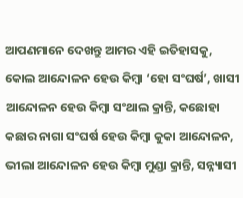ଆପଣମାନେ ଦେଖନ୍ତୁ ଆମର ଏହି ଇତିହାସକୁ, କୋଲ ଆନ୍ଦୋଳନ ହେଉ କିମ୍ବା ‘ହୋ ସଂଘର୍ଷ’, ଖାସୀ ଆନ୍ଦୋଳନ ହେଉ କିମ୍ବା ସଂଥାଲ କ୍ରାନ୍ତି, କଛୋହା କଛାର ନାଗା ସଂଘର୍ଷ ହେଉ କିମ୍ବା କୁକା ଆନ୍ଦୋଳନ, ଭୀଲା ଆନ୍ଦୋଳନ ହେଉ କିମ୍ବା ମୁଣ୍ଡା କ୍ରାନ୍ତି, ସନ୍ନ୍ୟାସୀ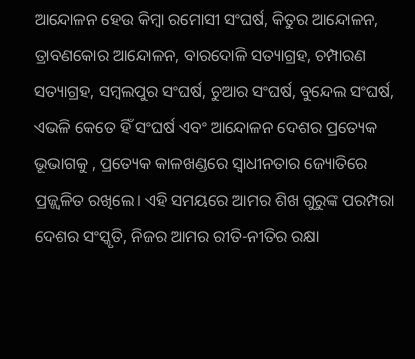ଆନ୍ଦୋଳନ ହେଉ କିମ୍ବା ରମୋସୀ ସଂଘର୍ଷ, କିତୁର ଆନ୍ଦୋଳନ, ତ୍ରାବଣକୋର ଆନ୍ଦୋଳନ, ବାରଦୋଳି ସତ୍ୟାଗ୍ରହ, ଚମ୍ପାରଣ ସତ୍ୟାଗ୍ରହ, ସମ୍ବଲପୁର ସଂଘର୍ଷ, ଚୁଆର ସଂଘର୍ଷ, ବୁନ୍ଦେଲ ସଂଘର୍ଷ, ଏଭଳି କେତେ ହିଁ ସଂଘର୍ଷ ଏବଂ ଆନ୍ଦୋଳନ ଦେଶର ପ୍ରତ୍ୟେକ ଭୂଭାଗକୁ , ପ୍ରତ୍ୟେକ କାଳଖଣ୍ଡରେ ସ୍ୱାଧୀନତାର ଜ୍ୟୋତିରେ ପ୍ରଜ୍ଜ୍ୱଳିତ ରଖିଲେ। ଏହି ସମୟରେ ଆମର ଶିଖ ଗୁରୁଙ୍କ ପରମ୍ପରା ଦେଶର ସଂସ୍କୃତି, ନିଜର ଆମର ରୀତି-ନୀତିର ରକ୍ଷା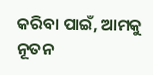କରିବା ପାଇଁ, ଆମକୁ ନୂତନ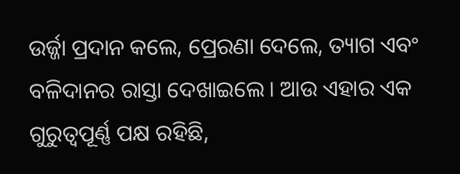ଉର୍ଜ୍ଜା ପ୍ରଦାନ କଲେ, ପ୍ରେରଣା ଦେଲେ, ତ୍ୟାଗ ଏବଂ ବଳିଦାନର ରାସ୍ତା ଦେଖାଇଲେ। ଆଉ ଏହାର ଏକ ଗୁରୁତ୍ୱପୂର୍ଣ୍ଣ ପକ୍ଷ ରହିଛି,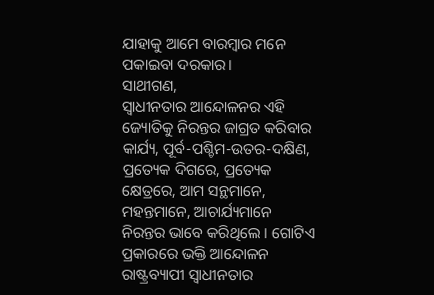ଯାହାକୁ ଆମେ ବାରମ୍ବାର ମନେ ପକାଇବା ଦରକାର।
ସାଥୀଗଣ,
ସ୍ୱାଧୀନତାର ଆନ୍ଦୋଳନର ଏହି ଜ୍ୟୋତିକୁ ନିରନ୍ତର ଜାଗ୍ରତ କରିବାର କାର୍ଯ୍ୟ, ପୂର୍ବ-ପଶ୍ଚିମ-ଉତର-ଦକ୍ଷିଣ, ପ୍ରତ୍ୟେକ ଦିଗରେ, ପ୍ରତ୍ୟେକ କ୍ଷେତ୍ରରେ, ଆମ ସନ୍ଥମାନେ, ମହନ୍ତମାନେ, ଆଚାର୍ଯ୍ୟମାନେ ନିରନ୍ତର ଭାବେ କରିଥିଲେ । ଗୋଟିଏ ପ୍ରକାରରେ ଭକ୍ତି ଆନ୍ଦୋଳନ ରାଷ୍ଟ୍ରବ୍ୟାପୀ ସ୍ୱାଧୀନତାର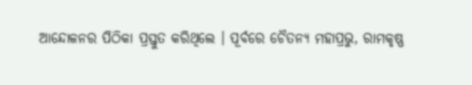ଆନ୍ଦୋଳନର ପିଠିକା ପ୍ରସ୍ତୁତ କରିଥିଲେ । ପୂର୍ବରେ ଚୈତନ୍ୟ ମହାପ୍ରଭୁ, ରାମକୃଷ୍ଣ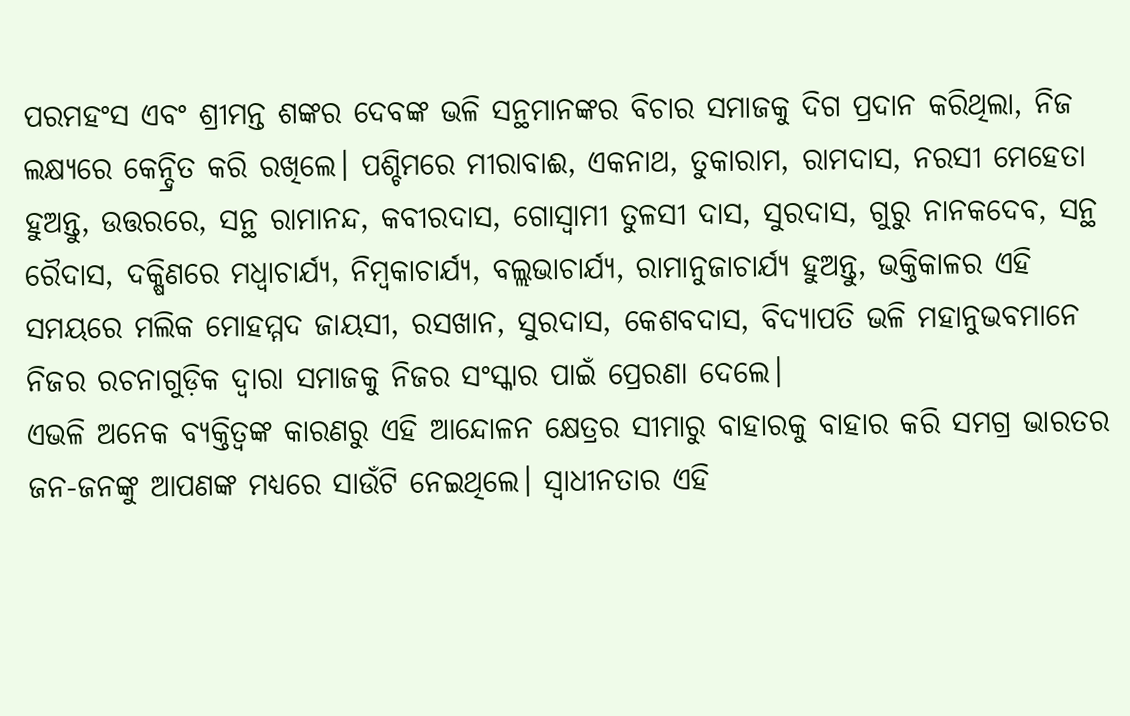ପରମହଂସ ଏବଂ ଶ୍ରୀମନ୍ତ ଶଙ୍କର ଦେବଙ୍କ ଭଳି ସନ୍ଥମାନଙ୍କର ବିଚାର ସମାଜକୁ ଦିଗ ପ୍ରଦାନ କରିଥିଲା, ନିଜ ଲକ୍ଷ୍ୟରେ କେନ୍ଦ୍ରିତ କରି ରଖିଲେ। ପଶ୍ଚିମରେ ମୀରାବାଈ, ଏକନାଥ, ତୁକାରାମ, ରାମଦାସ, ନରସୀ ମେହେତା ହୁଅନ୍ତୁ, ଉତ୍ତରରେ, ସନ୍ଥ ରାମାନନ୍ଦ, କବୀରଦାସ, ଗୋସ୍ୱାମୀ ତୁଳସୀ ଦାସ, ସୁରଦାସ, ଗୁରୁ ନାନକଦେବ, ସନ୍ଥ ରୈଦାସ, ଦକ୍ଷିଣରେ ମଧ୍ୱାଚାର୍ଯ୍ୟ, ନିମ୍ବକାଚାର୍ଯ୍ୟ, ବଲ୍ଲଭାଚାର୍ଯ୍ୟ, ରାମାନୁଜାଚାର୍ଯ୍ୟ ହୁଅନ୍ତୁ, ଭକ୍ତିକାଳର ଏହି ସମୟରେ ମଲିକ ମୋହମ୍ମଦ ଜାୟସୀ, ରସଖାନ, ସୁରଦାସ, କେଶବଦାସ, ବିଦ୍ୟାପତି ଭଳି ମହାନୁଭବମାନେ ନିଜର ରଚନାଗୁଡ଼ିକ ଦ୍ୱାରା ସମାଜକୁ ନିଜର ସଂସ୍କାର ପାଇଁ ପ୍ରେରଣା ଦେଲେ।
ଏଭଳି ଅନେକ ବ୍ୟକ୍ତିତ୍ୱଙ୍କ କାରଣରୁ ଏହି ଆନ୍ଦୋଳନ କ୍ଷେତ୍ରର ସୀମାରୁ ବାହାରକୁ ବାହାର କରି ସମଗ୍ର ଭାରତର ଜନ-ଜନଙ୍କୁ ଆପଣଙ୍କ ମଧ୍ୟରେ ସାଉଁଟି ନେଇଥିଲେ। ସ୍ୱାଧୀନତାର ଏହି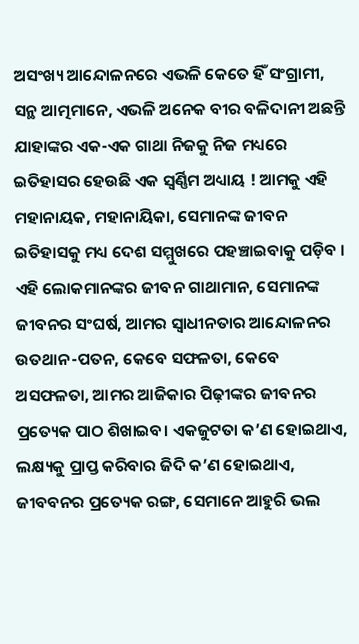ଅସଂଖ୍ୟ ଆନ୍ଦୋଳନରେ ଏଭଳି କେତେ ହିଁ ସଂଗ୍ରାମୀ, ସନ୍ଥ ଆତ୍ମମାନେ, ଏଭଳି ଅନେକ ବୀର ବଳିଦାନୀ ଅଛନ୍ତି ଯାହାଙ୍କର ଏକ-ଏକ ଗାଥା ନିଜକୁ ନିଜ ମଧ୍ୟରେ ଇତିହାସର ହେଉଛି ଏକ ସ୍ୱର୍ଣ୍ଣିମ ଅଧ୍ୟାୟ ! ଆମକୁ ଏହି ମହାନାୟକ, ମହାନାୟିକା, ସେମାନଙ୍କ ଜୀବନ ଇତିହାସକୁ ମଧ୍ୟ ଦେଶ ସମ୍ମୁଖରେ ପହଞ୍ଚାଇବାକୁ ପଡ଼ିବ । ଏହି ଲୋକମାନଙ୍କର ଜୀବନ ଗାଥାମାନ, ସେମାନଙ୍କ ଜୀବନର ସଂଘର୍ଷ, ଆମର ସ୍ୱାଧୀନତାର ଆନ୍ଦୋଳନର ଉତଥାନ-ପତନ, କେବେ ସଫଳତା, କେବେ ଅସଫଳତା, ଆମର ଆଜିକାର ପିଢ଼ୀଙ୍କର ଜୀବନର ପ୍ରତ୍ୟେକ ପାଠ ଶିଖାଇବ। ଏକଜୁଟତା କ’ଣ ହୋଇଥାଏ, ଲକ୍ଷ୍ୟକୁ ପ୍ରାପ୍ତ କରିବାର ଜିଦି କ’ଣ ହୋଇଥାଏ, ଜୀବବନର ପ୍ରତ୍ୟେକ ରଙ୍ଗ, ସେମାନେ ଆହୁରି ଭଲ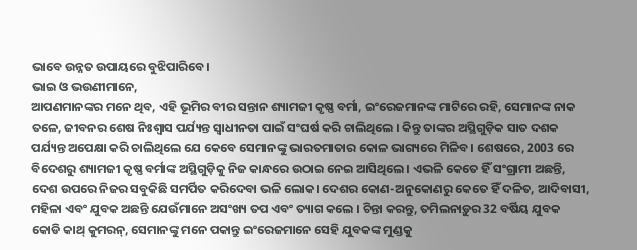ଭାବେ ଉନ୍ନତ ଉପାୟରେ ବୁଝିପାରିବେ।
ଭାଇ ଓ ଭଉଣୀମାନେ,
ଆପଣମାନଙ୍କର ମନେ ଥିବ, ଏହି ଭୂମିର ବୀର ସନ୍ତାନ ଶ୍ୟାମଜୀ କୃଷ୍ଣ ବର୍ମା, ଇଂରେଜମାନଙ୍କ ମାଟିରେ ରହି, ସେମାନଙ୍କ ନାକ ତଳେ, ଜୀବନର ଶେଷ ନିଃଶ୍ୱାସ ପର୍ଯ୍ୟନ୍ତ ସ୍ୱାଧୀନତା ପାଇଁ ସଂଘର୍ଷ କରି ଚାଲିଥିଲେ । କିନ୍ତୁ ତାଙ୍କର ଅସ୍ଥିଗୁଡ଼ିକ ସାତ ଦଶକ ପର୍ଯ୍ୟନ୍ତ ଅପେକ୍ଷା କରି ଚାଲିଥିଲେ ଯେ କେବେ ସେମାନଙ୍କୁ ଭାରତମାତାର କୋଳ ଭାଗ୍ୟରେ ମିଳିବ। ଶେଷରେ, 2003 ରେ ବିଦେଶରୁ ଶ୍ୟାମଜୀ କୃଷ୍ଣ ବର୍ମାଙ୍କ ଅସ୍ଥିଗୁଡ଼ିକୁ ନିଜ କାନ୍ଧରେ ଉଠାଇ ନେଇ ଆସିଥିଲେ। ଏଭଳି କେତେ ହିଁ ସଂଗ୍ରାମୀ ଅଛନ୍ତି, ଦେଶ ଉପରେ ନିଜର ସବୁକିଛି ସମର୍ପିତ କରିଦେବା ଭଳି ଲୋକ। ଦେଶର କୋଣ-ଅନୁକୋଣରୁ କେତେ ହିଁ ଦଳିତ, ଆଦିବାସୀ, ମହିଳା ଏବଂ ଯୁବକ ଅଛନ୍ତି ଯେଉଁମାନେ ଅସଂଖ୍ୟ ତପ ଏବଂ ତ୍ୟାଗ କଲେ । ଚିନ୍ତା କରନ୍ତୁ, ତମିଲନାଡ଼ୁର 32 ବର୍ଷିୟ ଯୁବକ କୋଡି କାଥ୍ କୁମରନ୍, ସେମାନଙ୍କୁ ମନେ ପକାନ୍ତୁ ଇଂରେଜମାନେ ସେହି ଯୁବକଙ୍କ ମୁଣ୍ଡକୁ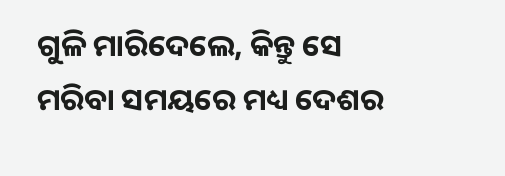ଗୁଳି ମାରିଦେଲେ, କିନ୍ତୁ ସେ ମରିବା ସମୟରେ ମଧ୍ୟ ଦେଶର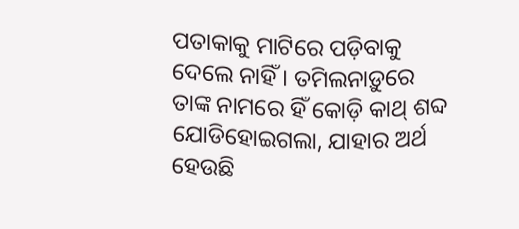ପତାକାକୁ ମାଟିରେ ପଡ଼ିବାକୁ ଦେଲେ ନାହିଁ । ତମିଲନାଡ଼ୁରେ ତାଙ୍କ ନାମରେ ହିଁ କୋଡ଼ି କାଥ୍ ଶବ୍ଦ ଯୋଡିହୋଇଗଲା, ଯାହାର ଅର୍ଥ ହେଉଛି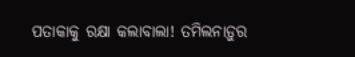ପତାକାକୁ ରକ୍ଷା କଲାବାଲା! ତମିଲନାଡ଼ୁର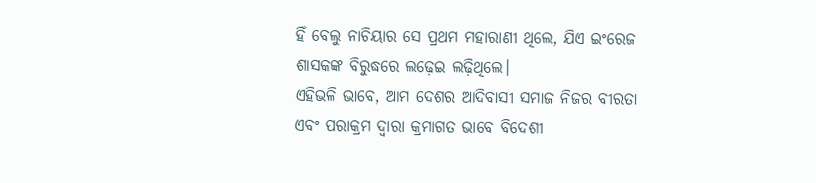ହିଁ ବେଲୁ ନାଚିୟାର ସେ ପ୍ରଥମ ମହାରାଣୀ ଥିଲେ, ଯିଏ ଇଂରେଜ ଶାସକଙ୍କ ବିରୁଦ୍ଧରେ ଲଢ଼େଇ ଲଢ଼ିଥିଲେ।
ଏହିଭଳି ଭାବେ, ଆମ ଦେଶର ଆଦିବାସୀ ସମାଜ ନିଜର ବୀରତା ଏବଂ ପରାକ୍ରମ ଦ୍ୱାରା କ୍ରମାଗତ ଭାବେ ବିଦେଶୀ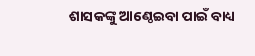ଶାସକଙ୍କୁ ଆଣ୍ଠେଇବା ପାଇଁ ବାଧ୍ୟ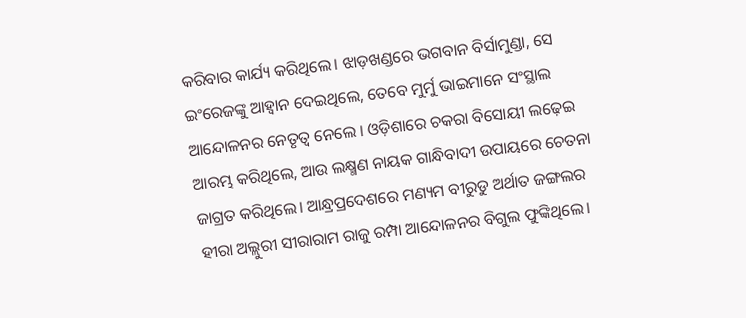କରିବାର କାର୍ଯ୍ୟ କରିଥିଲେ। ଝାଡ଼ଖଣ୍ଡରେ ଭଗବାନ ବିର୍ସାମୁଣ୍ଡା, ସେ ଇଂରେଜଙ୍କୁ ଆହ୍ୱାନ ଦେଇଥିଲେ, ତେବେ ମୁର୍ମୁ ଭାଇମାନେ ସଂସ୍ଥାଲ ଆନ୍ଦୋଳନର ନେତୃତ୍ୱ ନେଲେ । ଓଡ଼ିଶାରେ ଚକରା ବିସୋୟୀ ଲଢ଼େଇ ଆରମ୍ଭ କରିଥିଲେ, ଆଉ ଲକ୍ଷ୍ମଣ ନାୟକ ଗାନ୍ଧିବାଦୀ ଉପାୟରେ ଚେତନା ଜାଗ୍ରତ କରିଥିଲେ। ଆନ୍ଧ୍ରପ୍ରଦେଶରେ ମଣ୍ୟମ ବୀରୁଡୁ ଅର୍ଥାତ ଜଙ୍ଗଲର ହୀରା ଅଲ୍ଲୁରୀ ସୀରାରାମ ରାଜୁ ରମ୍ପା ଆନ୍ଦୋଳନର ବିଗୁଲ ଫୁଙ୍କିଥିଲେ।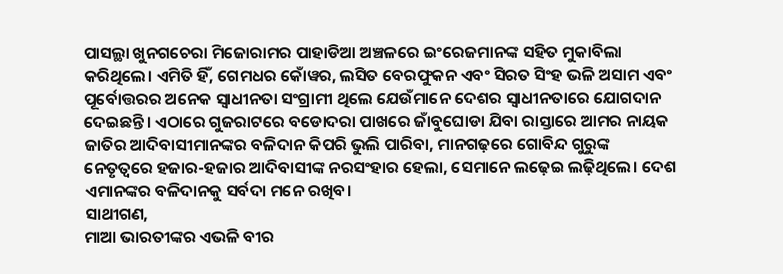ପାସଲ୍ଥା ଖୁନଗଚେରା ମିଜୋରାମର ପାହାଡିଆ ଅଞ୍ଚଳରେ ଇଂରେଜମାନଙ୍କ ସହିତ ମୁକାବିଲା କରିଥିଲେ। ଏମିତି ହିଁ, ଗେମଧର କୋଁୱର, ଲସିତ ବେରଫୁକନ ଏବଂ ସିରତ ସିଂହ ଭଳି ଅସାମ ଏବଂ ପୂର୍ବୋତ୍ତରର ଅନେକ ସ୍ୱାଧୀନତା ସଂଗ୍ରାମୀ ଥିଲେ ଯେଉଁମାନେ ଦେଶର ସ୍ୱାଧୀନତାରେ ଯୋଗଦାନ ଦେଇଛନ୍ତି। ଏଠାରେ ଗୁଜରାଟରେ ବଡୋଦରା ପାଖରେ ଜାଁବୁଘୋଡା ଯିବା ରାସ୍ତାରେ ଆମର ନାୟକ ଜାତିର ଆଦିବାସୀମାନଙ୍କର ବଳିଦାନ କିପରି ଭୁଲି ପାରିବା, ମାନଗଢ଼ରେ ଗୋବିନ୍ଦ ଗୁରୁଙ୍କ ନେତୃତ୍ୱରେ ହଜାର-ହଜାର ଆଦିବାସୀଙ୍କ ନରସଂହାର ହେଲା, ସେମାନେ ଲଢ଼େଇ ଲଢ଼ିଥିଲେ। ଦେଶ ଏମାନଙ୍କର ବଳିଦାନକୁ ସର୍ବଦା ମନେ ରଖିବ।
ସାଥୀଗଣ,
ମାଆ ଭାରତୀଙ୍କର ଏଭଳି ବୀର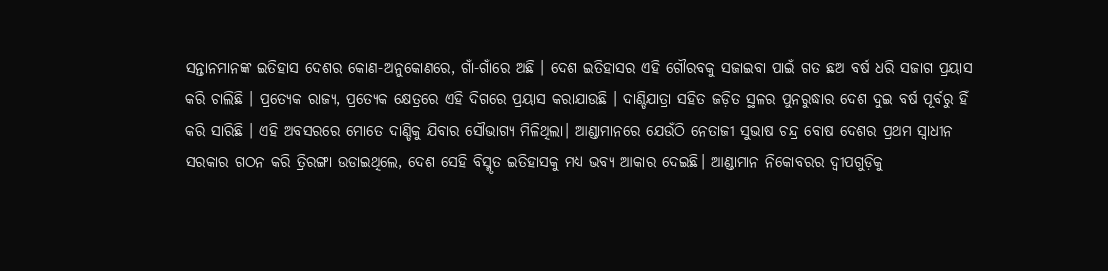ସନ୍ତାନମାନଙ୍କ ଇତିହାସ ଦେଶର କୋଣ-ଅନୁକୋଣରେ, ଗାଁ-ଗାଁରେ ଅଛି । ଦେଶ ଇତିହାସର ଏହି ଗୌରବକୁ ସଜାଇବା ପାଇଁ ଗତ ଛଅ ବର୍ଷ ଧରି ସଜାଗ ପ୍ରୟାସ କରି ଚାଲିଛି । ପ୍ରତ୍ୟେକ ରାଜ୍ୟ, ପ୍ରତ୍ୟେକ କ୍ଷେତ୍ରରେ ଏହି ଦିଗରେ ପ୍ରୟାସ କରାଯାଉଛି । ଦାଣ୍ଡିଯାତ୍ରା ସହିତ ଜଡ଼ିତ ସ୍ଥଳର ପୁନରୁଦ୍ଧାର ଦେଶ ଦୁଇ ବର୍ଷ ପୂର୍ବରୁ ହିଁ କରି ସାରିଛି । ଏହି ଅବସରରେ ମୋତେ ଦାଣ୍ଡିକୁ ଯିବାର ସୌଭାଗ୍ୟ ମିଳିଥିଲା। ଆଣ୍ଡାମାନରେ ଯେଉଁଠି ନେତାଜୀ ସୁଭାଷ ଚନ୍ଦ୍ର ବୋଷ ଦେଶର ପ୍ରଥମ ସ୍ୱାଧୀନ ସରକାର ଗଠନ କରି ତ୍ରିରଙ୍ଗା ଉଡାଇଥିଲେ, ଦେଶ ସେହି ବିସ୍ମୃତ ଇତିହାସକୁ ମଧ୍ୟ ଭବ୍ୟ ଆକାର ଦେଇଛି। ଆଣ୍ଡାମାନ ନିକୋବରର ଦ୍ୱୀପଗୁଡ଼ିକୁ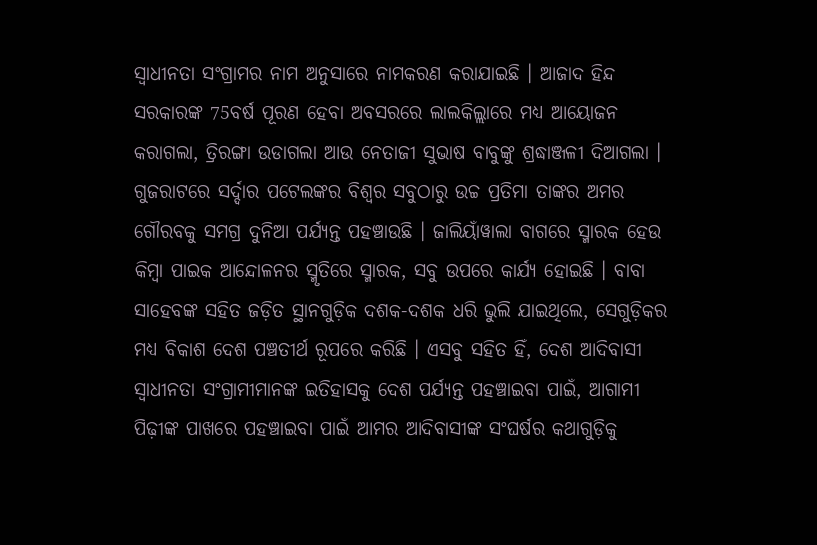ସ୍ୱାଧୀନତା ସଂଗ୍ରାମର ନାମ ଅନୁସାରେ ନାମକରଣ କରାଯାଇଛି । ଆଜାଦ ହିନ୍ଦ ସରକାରଙ୍କ 75ବର୍ଷ ପୂରଣ ହେବା ଅବସରରେ ଲାଲକିଲ୍ଲାରେ ମଧ୍ୟ ଆୟୋଜନ କରାଗଲା, ତ୍ରିରଙ୍ଗା ଉଡାଗଲା ଆଉ ନେତାଜୀ ସୁଭାଷ ବାବୁଙ୍କୁ ଶ୍ରଦ୍ଧାଞ୍ଜଳୀ ଦିଆଗଲା । ଗୁଜରାଟରେ ସର୍ଦ୍ଦାର ପଟେଲଙ୍କର ବିଶ୍ୱର ସବୁଠାରୁ ଉଚ୍ଚ ପ୍ରତିମା ତାଙ୍କର ଅମର ଗୌରବକୁ ସମଗ୍ର ଦୁନିଆ ପର୍ଯ୍ୟନ୍ତ ପହଞ୍ଚାଉଛି । ଜାଲିୟାଁୱାଲା ବାଗରେ ସ୍ମାରକ ହେଉ କିମ୍ବା ପାଇକ ଆନ୍ଦୋଳନର ସ୍ମୃତିରେ ସ୍ମାରକ, ସବୁ ଉପରେ କାର୍ଯ୍ୟ ହୋଇଛି । ବାବା ସାହେବଙ୍କ ସହିତ ଜଡ଼ିତ ସ୍ଥାନଗୁଡ଼ିକ ଦଶକ-ଦଶକ ଧରି ଭୁଲି ଯାଇଥିଲେ, ସେଗୁଡ଼ିକର ମଧ୍ୟ ବିକାଶ ଦେଶ ପଞ୍ଚତୀର୍ଥ ରୂପରେ କରିଛି । ଏସବୁ ସହିତ ହିଁ, ଦେଶ ଆଦିବାସୀ ସ୍ୱାଧୀନତା ସଂଗ୍ରାମୀମାନଙ୍କ ଇତିହାସକୁ ଦେଶ ପର୍ଯ୍ୟନ୍ତ ପହଞ୍ଚାଇବା ପାଇଁ, ଆଗାମୀ ପିଢ଼ୀଙ୍କ ପାଖରେ ପହଞ୍ଚାଇବା ପାଇଁ ଆମର ଆଦିବାସୀଙ୍କ ସଂଘର୍ଷର କଥାଗୁଡ଼ିକୁ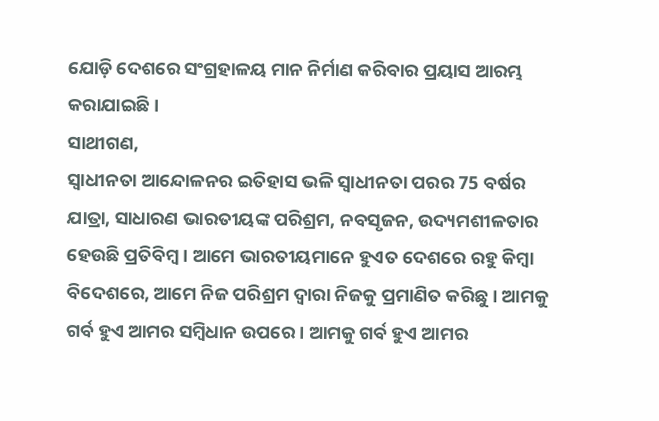ଯୋଡ଼ି ଦେଶରେ ସଂଗ୍ରହାଳୟ ମାନ ନିର୍ମାଣ କରିବାର ପ୍ରୟାସ ଆରମ୍ଭ କରାଯାଇଛି।
ସାଥୀଗଣ,
ସ୍ୱାଧୀନତା ଆନ୍ଦୋଳନର ଇତିହାସ ଭଳି ସ୍ୱାଧୀନତା ପରର 75 ବର୍ଷର ଯାତ୍ରା, ସାଧାରଣ ଭାରତୀୟଙ୍କ ପରିଶ୍ରମ, ନବସୃଜନ, ଉଦ୍ୟମଶୀଳତାର ହେଉଛି ପ୍ରତିବିମ୍ବ । ଆମେ ଭାରତୀୟମାନେ ହୁଏତ ଦେଶରେ ରହୁ କିମ୍ବା ବିଦେଶରେ, ଆମେ ନିଜ ପରିଶ୍ରମ ଦ୍ୱାରା ନିଜକୁ ପ୍ରମାଣିତ କରିଛୁ । ଆମକୁ ଗର୍ବ ହୁଏ ଆମର ସମ୍ବିଧାନ ଉପରେ । ଆମକୁ ଗର୍ବ ହୁଏ ଆମର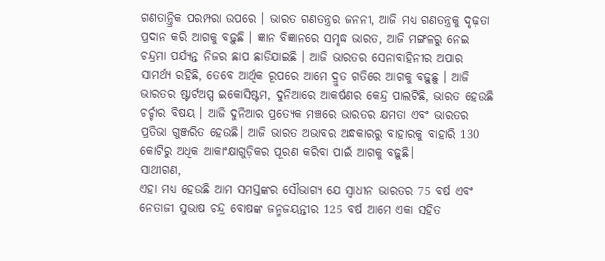ଗଣତାନ୍ତ୍ରିକ ପରମ୍ପରା ଉପରେ । ଭାରତ ଗଣତନ୍ତ୍ରର ଜନନୀ, ଆଜି ମଧ୍ୟ ଗଣତନ୍ତ୍ରକୁ ଦୃଢ଼ତା ପ୍ରଦାନ କରି ଆଗକୁ ବଢ଼ୁଛି । ଜ୍ଞାନ ବିଜ୍ଞାନରେ ସମୃଦ୍ଧ ଭାରତ, ଆଜି ମଙ୍ଗଳରୁ ନେଇ ଚନ୍ଦ୍ରମା ପର୍ଯ୍ୟନ୍ତ ନିଜର ଛାପ ଛାଡିଯାଇଛି । ଆଜି ଭାରତର ସେନାବାହିନୀର ଅପାର ସାମର୍ଥ୍ୟ ରହିଛି, ତେବେ ଆର୍ଥିକ ରୂପରେ ଆମେ ଦ୍ରୁତ ଗତିରେ ଆଗକୁ ବଢ଼ୁଛୁ । ଆଜି ଭାରତର ଷ୍ଟାର୍ଟଅପ୍ସ ଇକୋସିଷ୍ଟମ, ଦୁନିଆରେ ଆକର୍ଷଣର କେନ୍ଦ୍ର ପାଲଟିଛି, ଭାରତ ହେଉଛି ଚର୍ଚ୍ଚାର ବିଷୟ । ଆଜି ଦୁନିଆର ପ୍ରତ୍ୟେକ ମଞ୍ଚରେ ଭାରତର କ୍ଷମତା ଏବଂ ଭାରତର ପ୍ରତିଭା ଗୁଞ୍ଜରିତ ହେଉଛି। ଆଜି ଭାରତ ଅଭାବର ଅନ୍ଧକାରରୁ ବାହାରକୁ ବାହାରି 130 କୋଟିରୁ ଅଧିକ ଆକାଂକ୍ଷାଗୁଡ଼ିକର ପୂରଣ କରିବା ପାଇଁ ଆଗକୁ ବଢ଼ୁଛି।
ସାଥୀଗଣ,
ଏହା ମଧ୍ୟ ହେଉଛି ଆମ ସମସ୍ତଙ୍କର ସୌଭାଗ୍ୟ ଯେ ସ୍ୱାଧୀନ ଭାରତର 75 ବର୍ଷ ଏବଂ ନେତାଜୀ ସୁଭାଷ ଚନ୍ଦ୍ର ବୋଷଙ୍କ ଜନ୍ମଜୟନ୍ତୀର 125 ବର୍ଷ ଆମେ ଏକା ସହିତ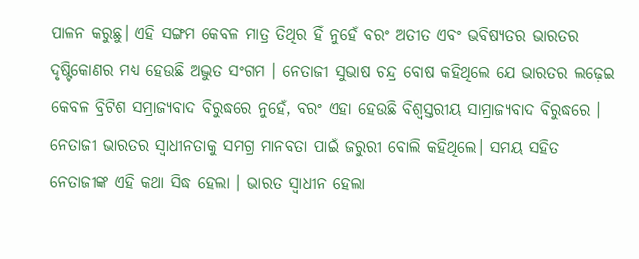ପାଳନ କରୁଛୁ। ଏହି ସଙ୍ଗମ କେବଳ ମାତ୍ର ତିଥିର ହିଁ ନୁହେଁ ବରଂ ଅତୀତ ଏବଂ ଭବିଷ୍ୟତର ଭାରତର ଦୃଷ୍ଟିକୋଣର ମଧ୍ୟ ହେଉଛି ଅଦ୍ଭୁତ ସଂଗମ । ନେତାଜୀ ସୁଭାଷ ଚନ୍ଦ୍ର ବୋଷ କହିଥିଲେ ଯେ ଭାରତର ଲଢ଼େଇ କେବଳ ବ୍ରିଟିଶ ସମ୍ରାଜ୍ୟବାଦ ବିରୁଦ୍ଧରେ ନୁହେଁ, ବରଂ ଏହା ହେଉଛି ବିଶ୍ୱସ୍ତରୀୟ ସାମ୍ରାଜ୍ୟବାଦ ବିରୁଦ୍ଧରେ । ନେତାଜୀ ଭାରତର ସ୍ୱାଧୀନତାକୁ ସମଗ୍ର ମାନବତା ପାଇଁ ଜରୁରୀ ବୋଲି କହିଥିଲେ। ସମୟ ସହିତ ନେତାଜୀଙ୍କ ଏହି କଥା ସିଦ୍ଧ ହେଲା । ଭାରତ ସ୍ୱାଧୀନ ହେଲା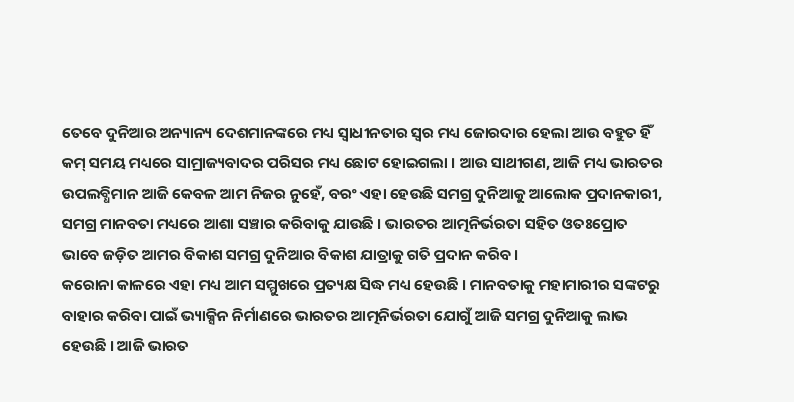ତେବେ ଦୁନିଆର ଅନ୍ୟାନ୍ୟ ଦେଶମାନଙ୍କରେ ମଧ୍ୟ ସ୍ୱାଧୀନତାର ସ୍ୱର ମଧ୍ୟ ଜୋରଦାର ହେଲା ଆଉ ବହୁତ ହିଁ କମ୍ ସମୟ ମଧ୍ୟରେ ସାମ୍ରାଜ୍ୟବାଦର ପରିସର ମଧ୍ୟ ଛୋଟ ହୋଇଗଲା । ଆଉ ସାଥୀଗଣ, ଆଜି ମଧ୍ୟ ଭାରତର ଉପଲବ୍ଧିମାନ ଆଜି କେବଳ ଆମ ନିଜର ନୁହେଁ, ବରଂ ଏହା ହେଉଛି ସମଗ୍ର ଦୁନିଆକୁ ଆଲୋକ ପ୍ରଦାନକାରୀ, ସମଗ୍ର ମାନବତା ମଧ୍ୟରେ ଆଶା ସଞ୍ଚାର କରିବାକୁ ଯାଉଛି । ଭାରତର ଆତ୍ମନିର୍ଭରତା ସହିତ ଓତଃପ୍ରୋତ ଭାବେ ଜଡ଼ିତ ଆମର ବିକାଶ ସମଗ୍ର ଦୁନିଆର ବିକାଶ ଯାତ୍ରାକୁ ଗତି ପ୍ରଦାନ କରିବ।
କରୋନା କାଳରେ ଏହା ମଧ୍ୟ ଆମ ସମ୍ମୁଖରେ ପ୍ରତ୍ୟକ୍ଷ ସିଦ୍ଧ ମଧ୍ୟ ହେଉଛି । ମାନବତାକୁ ମହାମାରୀର ସଙ୍କଟରୁ ବାହାର କରିବା ପାଇଁ ଭ୍ୟାକ୍ସିନ ନିର୍ମାଣରେ ଭାରତର ଆତ୍ମନିର୍ଭରତା ଯୋଗୁଁ ଆଜି ସମଗ୍ର ଦୁନିଆକୁ ଲାଭ ହେଉଛି । ଆଜି ଭାରତ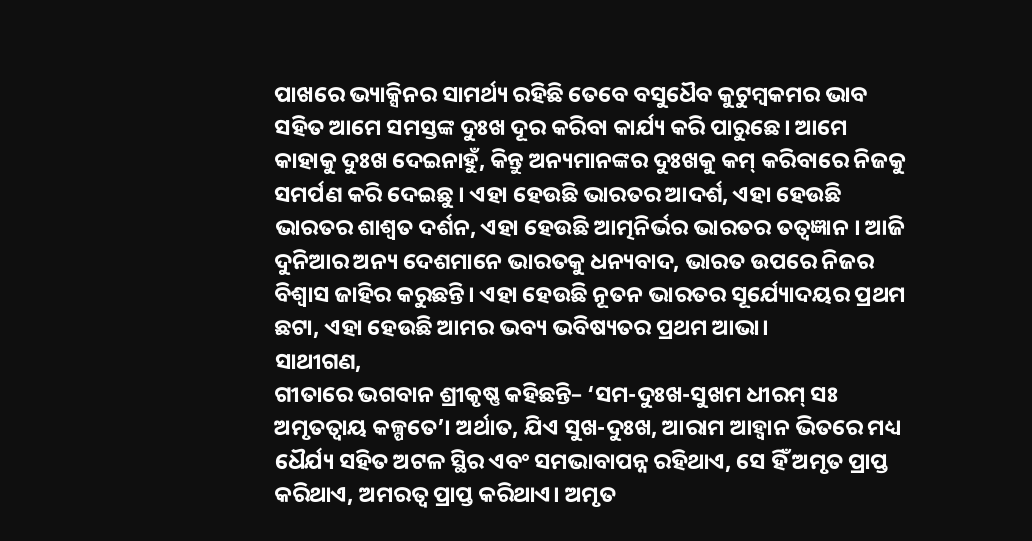ପାଖରେ ଭ୍ୟାକ୍ସିନର ସାମର୍ଥ୍ୟ ରହିଛି ତେବେ ବସୁଧୈବ କୁଟୁମ୍ବକମର ଭାବ ସହିତ ଆମେ ସମସ୍ତଙ୍କ ଦୁଃଖ ଦୂର କରିବା କାର୍ଯ୍ୟ କରି ପାରୁଛେ। ଆମେ କାହାକୁ ଦୁଃଖ ଦେଇନାହୁଁ, କିନ୍ତୁ ଅନ୍ୟମାନଙ୍କର ଦୁଃଖକୁ କମ୍ କରିବାରେ ନିଜକୁ ସମର୍ପଣ କରି ଦେଇଛୁ । ଏହା ହେଉଛି ଭାରତର ଆଦର୍ଶ, ଏହା ହେଉଛି ଭାରତର ଶାଶ୍ୱତ ଦର୍ଶନ, ଏହା ହେଉଛି ଆତ୍ମନିର୍ଭର ଭାରତର ତତ୍ୱଜ୍ଞାନ । ଆଜି ଦୁନିଆର ଅନ୍ୟ ଦେଶମାନେ ଭାରତକୁ ଧନ୍ୟବାଦ, ଭାରତ ଉପରେ ନିଜର ବିଶ୍ୱାସ ଜାହିର କରୁଛନ୍ତି। ଏହା ହେଉଛି ନୂତନ ଭାରତର ସୂର୍ଯ୍ୟୋଦୟର ପ୍ରଥମ ଛଟା, ଏହା ହେଉଛି ଆମର ଭବ୍ୟ ଭବିଷ୍ୟତର ପ୍ରଥମ ଆଭା।
ସାଥୀଗଣ,
ଗୀତାରେ ଭଗବାନ ଶ୍ରୀକୃଷ୍ଣ କହିଛନ୍ତି– ‘ସମ-ଦୁଃଖ-ସୁଖମ ଧୀରମ୍ ସଃ ଅମୃତତ୍ୱାୟ କଳ୍ପତେ’। ଅର୍ଥାତ, ଯିଏ ସୁଖ-ଦୁଃଖ, ଆରାମ ଆହ୍ୱାନ ଭିତରେ ମଧ୍ୟ ଧୈର୍ଯ୍ୟ ସହିତ ଅଟଳ ସ୍ଥିର ଏବଂ ସମଭାବାପନ୍ନ ରହିଥାଏ, ସେ ହିଁ ଅମୃତ ପ୍ରାପ୍ତ କରିଥାଏ, ଅମରତ୍ୱ ପ୍ରାପ୍ତ କରିଥାଏ। ଅମୃତ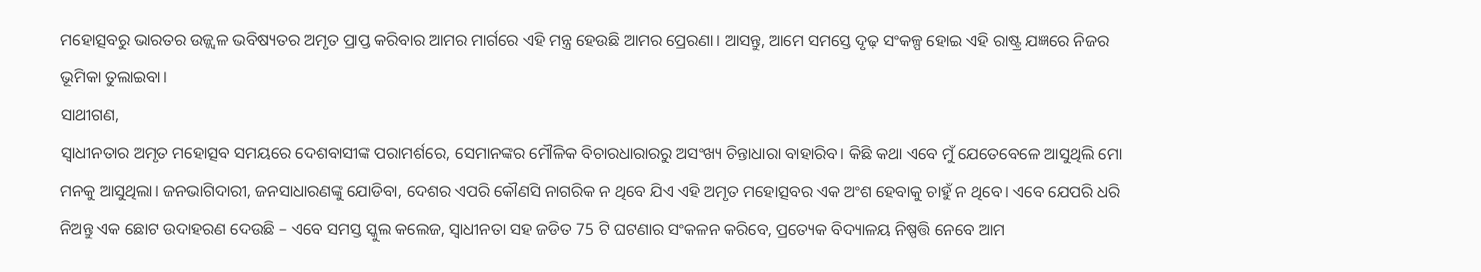ମହୋତ୍ସବରୁ ଭାରତର ଉଜ୍ଜ୍ୱଳ ଭବିଷ୍ୟତର ଅମୃତ ପ୍ରାପ୍ତ କରିବାର ଆମର ମାର୍ଗରେ ଏହି ମନ୍ତ୍ର ହେଉଛି ଆମର ପ୍ରେରଣା। ଆସନ୍ତୁ, ଆମେ ସମସ୍ତେ ଦୃଢ଼ ସଂକଳ୍ପ ହୋଇ ଏହି ରାଷ୍ଟ୍ର ଯଜ୍ଞରେ ନିଜର ଭୂମିକା ତୁଲାଇବା।
ସାଥୀଗଣ,
ସ୍ବାଧୀନତାର ଅମୃତ ମହୋତ୍ସବ ସମୟରେ ଦେଶବାସୀଙ୍କ ପରାମର୍ଶରେ, ସେମାନଙ୍କର ମୌଳିକ ବିଚାରଧାରାରରୁ ଅସଂଖ୍ୟ ଚିନ୍ତାଧାରା ବାହାରିବ। କିଛି କଥା ଏବେ ମୁଁ ଯେତେବେଳେ ଆସୁଥିଲି ମୋ ମନକୁ ଆସୁଥିଲା। ଜନଭାଗିଦାରୀ, ଜନସାଧାରଣଙ୍କୁ ଯୋଡିବା, ଦେଶର ଏପରି କୌଣସି ନାଗରିକ ନ ଥିବେ ଯିଏ ଏହି ଅମୃତ ମହୋତ୍ସବର ଏକ ଅଂଶ ହେବାକୁ ଚାହୁଁ ନ ଥିବେ। ଏବେ ଯେପରି ଧରି ନିଅନ୍ତୁ ଏକ ଛୋଟ ଉଦାହରଣ ଦେଉଛି – ଏବେ ସମସ୍ତ ସ୍କୁଲ କଲେଜ, ସ୍ବାଧୀନତା ସହ ଜଡିତ 75 ଟି ଘଟଣାର ସଂକଳନ କରିବେ, ପ୍ରତ୍ୟେକ ବିଦ୍ୟାଳୟ ନିଷ୍ପତ୍ତି ନେବେ ଆମ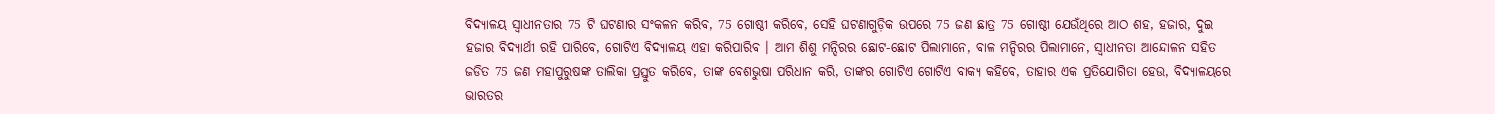ବିଦ୍ୟାଳୟ ସ୍ବାଧୀନତାର 75 ଟି ଘଟଣାର ସଂକଳନ କରିବ, 75 ଗୋଷ୍ଠୀ କରିବେ, ସେହି ଘଟଣାଗୁଡ଼ିକ ଉପରେ 75 ଜଣ ଛାତ୍ର 75 ଗୋଷ୍ଠୀ ଯେଉଁଥିରେ ଆଠ ଶହ, ହଜାର, ଦୁଇ ହଜାର ବିଦ୍ୟାର୍ଥୀ ରହି ପାରିବେ, ଗୋଟିଏ ବିଦ୍ୟାଳୟ ଏହା କରିପାରିବ । ଆମ ଶିଶୁ ମନ୍ଦିରର ଛୋଟ-ଛୋଟ ପିଲାମାନେ, ବାଳ ମନ୍ଦିରର ପିଲାମାନେ, ସ୍ୱାଧୀନତା ଆନ୍ଦୋଳନ ସହିତ ଜଡିତ 75 ଜଣ ମହାପୁରୁଷଙ୍କ ତାଲିକା ପ୍ରସ୍ତୁତ କରିବେ, ତାଙ୍କ ବେଶଭୁଷା ପରିଧାନ କରି, ତାଙ୍କର ଗୋଟିଏ ଗୋଟିଏ ବାକ୍ୟ କହିବେ, ତାହାର ଏକ ପ୍ରତିଯୋଗିତା ହେଉ, ବିଦ୍ୟାଳୟରେ ଭାରତର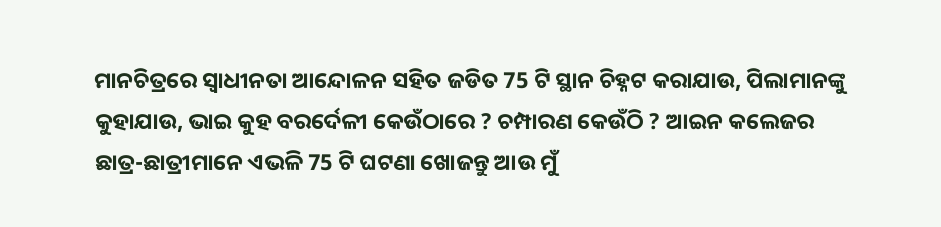ମାନଚିତ୍ରରେ ସ୍ୱାଧୀନତା ଆନ୍ଦୋଳନ ସହିତ ଜଡିତ 75 ଟି ସ୍ଥାନ ଚିହ୍ନଟ କରାଯାଉ, ପିଲାମାନଙ୍କୁ କୁହାଯାଉ, ଭାଇ କୁହ ବରର୍ଦେଳୀ କେଉଁଠାରେ ? ଚମ୍ପାରଣ କେଉଁଠି ? ଆଇନ କଲେଜର ଛାତ୍ର-ଛାତ୍ରୀମାନେ ଏଭଳି 75 ଟି ଘଟଣା ଖୋଜନ୍ତୁ ଆଉ ମୁଁ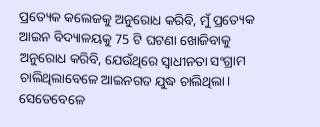ପ୍ରତ୍ୟେକ କଲେଜକୁ ଅନୁରୋଧ କରିବି, ମୁଁ ପ୍ରତ୍ୟେକ ଆଇନ ବିଦ୍ୟାଳୟକୁ 75 ଟି ଘଟଣା ଖୋଜିବାକୁ ଅନୁରୋଧ କରିବି, ଯେଉଁଥିରେ ସ୍ୱାଧୀନତା ସଂଗ୍ରାମ ଚାଲିଥିଲାବେଳେ ଆଇନଗତ ଯୁଦ୍ଧ ଚାଲିଥିଲା। ସେତେବେଳେ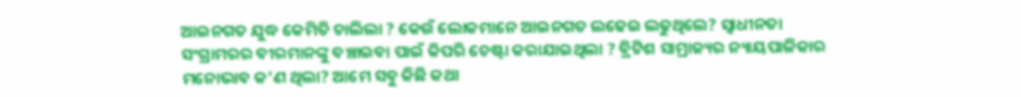ଆଇନଗତ ଯୁଦ୍ଧ କେମିତି ଚାଲିଲା ? କେଉଁ ଲୋକମାନେ ଆଇନଗତ ଲଢେଇ ଲଢୁଥିଲେ? ସ୍ୱାଧୀନତା ସଂଗ୍ରାମରର ବୀରମାନଙ୍କୁ ବଞ୍ଚାଇବା ପାଇଁ କିପରି ଚେଷ୍ଟା କରାଯାଇଥିଲା ? ବ୍ରିଟିଶ ସାମ୍ରାଜ୍ୟର ନ୍ୟାୟପାଳିକାର ମନୋଭାବ କ’ଣ ଥିଲା? ଆମେ ସବୁ କିଛି କଥା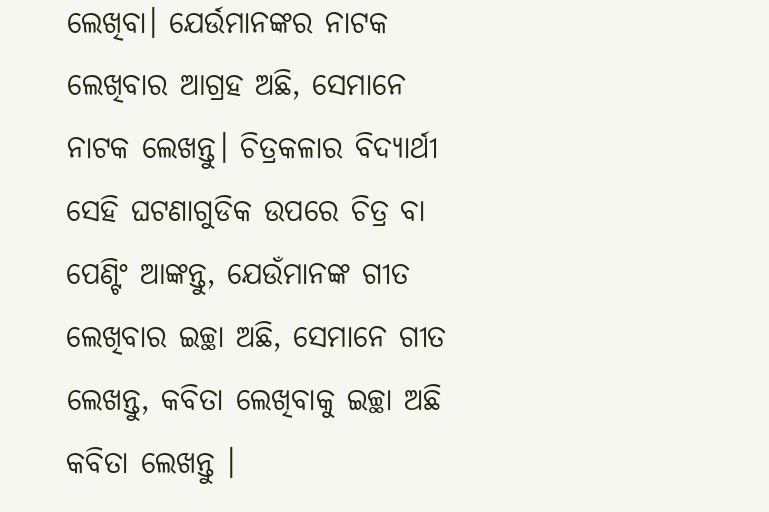ଲେଖିବା। ଯେର୍ଉମାନଙ୍କର ନାଟକ ଲେଖିବାର ଆଗ୍ରହ ଅଛି, ସେମାନେ ନାଟକ ଲେଖନ୍ତୁ। ଚିତ୍ରକଳାର ବିଦ୍ୟାର୍ଥୀ ସେହି ଘଟଣାଗୁଡିକ ଉପରେ ଚିତ୍ର ବା ପେଣ୍ଟିଂ ଆଙ୍କନ୍ତୁ, ଯେଉଁମାନଙ୍କ ଗୀତ ଲେଖିବାର ଇଚ୍ଛା ଅଛି, ସେମାନେ ଗୀତ ଲେଖନ୍ତୁ, କବିତା ଲେଖିବାକୁ ଇଚ୍ଛା ଅଛି କବିତା ଲେଖନ୍ତୁ ।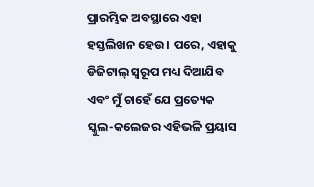ପ୍ରାରମ୍ଭିକ ଅବସ୍ଥାରେ ଏହା ହସ୍ତଲିଖନ ହେଉ । ପରେ, ଏହାକୁ ଡିଜିଟାଲ୍ ସ୍ବରୂପ ମଧ୍ୟ ଦିଆଯିବ ଏବଂ ମୁଁ ଚାହେଁ ଯେ ପ୍ରତ୍ୟେକ ସ୍କୁଲ-କଲେଜର ଏହିଭଳି ପ୍ରୟାସ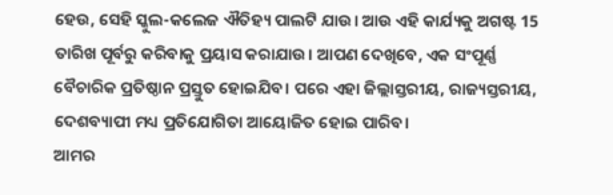ହେଉ, ସେହି ସ୍କୁଲ-କଲେଜ ଐତିହ୍ୟ ପାଲଟି ଯାଉ। ଆଉ ଏହି କାର୍ଯ୍ୟକୁ ଅଗଷ୍ଟ 15 ତାରିଖ ପୂର୍ବରୁ କରିବାକୁ ପ୍ରୟାସ କରାଯାଉ। ଆପଣ ଦେଖିବେ, ଏକ ସଂପୂର୍ଣ୍ଣ ବୈଚାରିକ ପ୍ରତିଷ୍ଠାନ ପ୍ରସ୍ତୁତ ହୋଇଯିବ। ପରେ ଏହା ଜିଲ୍ଲାସ୍ତରୀୟ, ରାଜ୍ୟସ୍ତରୀୟ, ଦେଶବ୍ୟାପୀ ମଧ୍ୟ ପ୍ରତିଯୋଗିତା ଆୟୋଜିତ ହୋଇ ପାରିବ।
ଆମର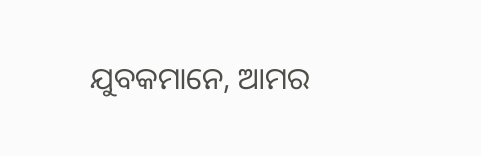ଯୁବକମାନେ, ଆମର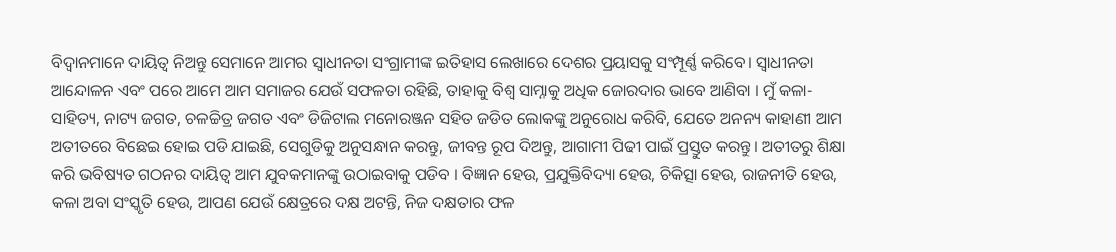ବିଦ୍ବାନମାନେ ଦାୟିତ୍ବ ନିଅନ୍ତୁ ସେମାନେ ଆମର ସ୍ୱାଧୀନତା ସଂଗ୍ରାମୀଙ୍କ ଇତିହାସ ଲେଖାରେ ଦେଶର ପ୍ରୟାସକୁ ସଂମ୍ପୂର୍ଣ୍ଣ କରିବେ। ସ୍ୱାଧୀନତା ଆନ୍ଦୋଳନ ଏବଂ ପରେ ଆମେ ଆମ ସମାଜର ଯେଉଁ ସଫଳତା ରହିଛି, ତାହାକୁ ବିଶ୍ୱ ସାମ୍ନାକୁ ଅଧିକ ଜୋରଦାର ଭାବେ ଆଣିବା । ମୁଁ କଳା-ସାହିତ୍ୟ, ନାଟ୍ୟ ଜଗତ, ଚଳଚ୍ଚିତ୍ର ଜଗତ ଏବଂ ଡିଜିଟାଲ ମନୋରଞ୍ଜନ ସହିତ ଜଡିତ ଲୋକଙ୍କୁ ଅନୁରୋଧ କରିବି, ଯେତେ ଅନନ୍ୟ କାହାଣୀ ଆମ ଅତୀତରେ ବିଛେଇ ହୋଇ ପଡି ଯାଇଛି, ସେଗୁଡିକୁ ଅନୁସନ୍ଧାନ କରନ୍ତୁ, ଜୀବନ୍ତ ରୂପ ଦିଅନ୍ତୁ, ଆଗାମୀ ପିଢୀ ପାଇଁ ପ୍ରସ୍ତୁତ କରନ୍ତୁ। ଅତୀତରୁ ଶିକ୍ଷା କରି ଭବିଷ୍ୟତ ଗଠନର ଦାୟିତ୍ବ ଆମ ଯୁବକମାନଙ୍କୁ ଉଠାଇବାକୁ ପଡିବ । ବିଜ୍ଞାନ ହେଉ, ପ୍ରଯୁକ୍ତିବିଦ୍ୟା ହେଉ, ଚିକିତ୍ସା ହେଉ, ରାଜନୀତି ହେଉ, କଳା ଅବା ସଂସ୍କୃତି ହେଉ, ଆପଣ ଯେଉଁ କ୍ଷେତ୍ରରେ ଦକ୍ଷ ଅଟନ୍ତି, ନିଜ ଦକ୍ଷତାର ଫଳ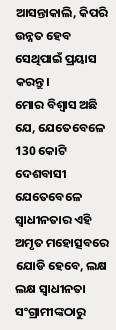ଆସନ୍ତାକାଲି, କିପରି ଉନ୍ନତ ହେବ ସେଥିପାଇଁ ପ୍ରୟାସ କରନ୍ତୁ।
ମୋର ବିଶ୍ୱାସ ଅଛି ଯେ, ଯେତେବେଳେ 130 କୋଟି ଦେଶବାସୀ ଯେତେବେଳେ ସ୍ୱାଧୀନତାର ଏହି ଅମୃତ ମହୋତ୍ସବରେ ଯୋଡି ହେବେ, ଲକ୍ଷ ଲକ୍ଷ ସ୍ୱାଧୀନତା ସଂଗ୍ରାମୀଙ୍କଠାରୁ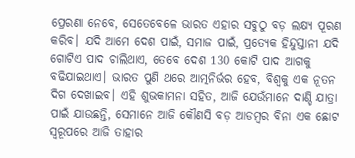ପ୍ରେରଣା ନେବେ, ସେତେବେଳେ ଭାରତ ଏହାର ସବୁଠୁ ବଡ଼ ଲକ୍ଷ୍ୟ ପୂରଣ କରିବ। ଯଦି ଆମେ ଦେଶ ପାଇଁ, ସମାଜ ପାଇଁ, ପ୍ରତ୍ୟେକ ହିନ୍ଦୁସ୍ତାନୀ ଯଦି ଗୋଟିଏ ପାଦ ଚାଲିଥାଏ, ତେବେ ଦେଶ 130 କୋଟି ପାଦ ଆଗକୁ ବଢିଯାଇଥାଏ। ଭାରତ ପୁଣି ଥରେ ଆତ୍ମନିର୍ଭର ହେବ, ବିଶ୍ୱକୁ ଏକ ନୂତନ ଦିଗ ଦେଖାଇବ। ଏହି ଶୁଭକାମନା ସହିତ, ଆଜି ଯେଉଁମାନେ ଦାଣ୍ଡି ଯାତ୍ରା ପାଇଁ ଯାଉଛନ୍ତି, ସେମାନେ ଆଜି କୌଣସି ବଡ଼ ଆଡମ୍ବର ବିନା ଏକ ଛୋଟ ସ୍ବରୂପରେ ଆଜି ତାହାର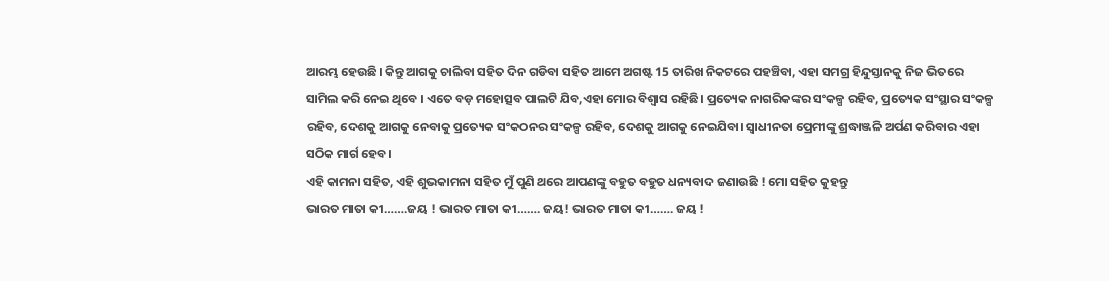ଆରମ୍ଭ ହେଉଛି । କିନ୍ତୁ ଆଗକୁ ଚାଲିବା ସହିତ ଦିନ ଗଡିବା ସହିତ ଆମେ ଅଗଷ୍ଟ 15 ତାରିଖ ନିକଟରେ ପହଞ୍ଚିବା, ଏହା ସମଗ୍ର ହିନ୍ଦୁସ୍ତାନକୁ ନିଜ ଭିତରେ ସାମିଲ କରି ନେଇ ଥିବେ । ଏତେ ବଡ଼ ମହୋତ୍ସବ ପାଲଟି ଯିବ,ଏହା ମୋର ବିଶ୍ବାସ ରହିଛି। ପ୍ରତ୍ୟେକ ନାଗରିକଙ୍କର ସଂକଳ୍ପ ରହିବ, ପ୍ରତ୍ୟେକ ସଂସ୍ଥାର ସଂକଳ୍ପ ରହିବ, ଦେଶକୁ ଆଗକୁ ନେବାକୁ ପ୍ରତ୍ୟେକ ସଂକଠନର ସଂକଳ୍ପ ରହିବ, ଦେଶକୁ ଆଗକୁ ନେଇଯିବା। ସ୍ୱାଧୀନତା ପ୍ରେମୀଙ୍କୁ ଶ୍ରଦ୍ଧାଞ୍ଜଳି ଅର୍ପଣ କରିବାର ଏହା ସଠିକ ମାର୍ଗ ହେବ।
ଏହି କାମନା ସହିତ, ଏହି ଶୁଭକାମନା ସହିତ ମୁଁ ପୁଣି ଥରେ ଆପଣଙ୍କୁ ବହୁତ ବହୁତ ଧନ୍ୟବାଦ ଜଣାଉଛି ! ମୋ ସହିତ କୁହନ୍ତୁ
ଭାରତ ମାତା କୀ…….ଜୟ ! ଭାରତ ମାତା କୀ……. ଜୟ! ଭାରତ ମାତା କୀ……. ଜୟ !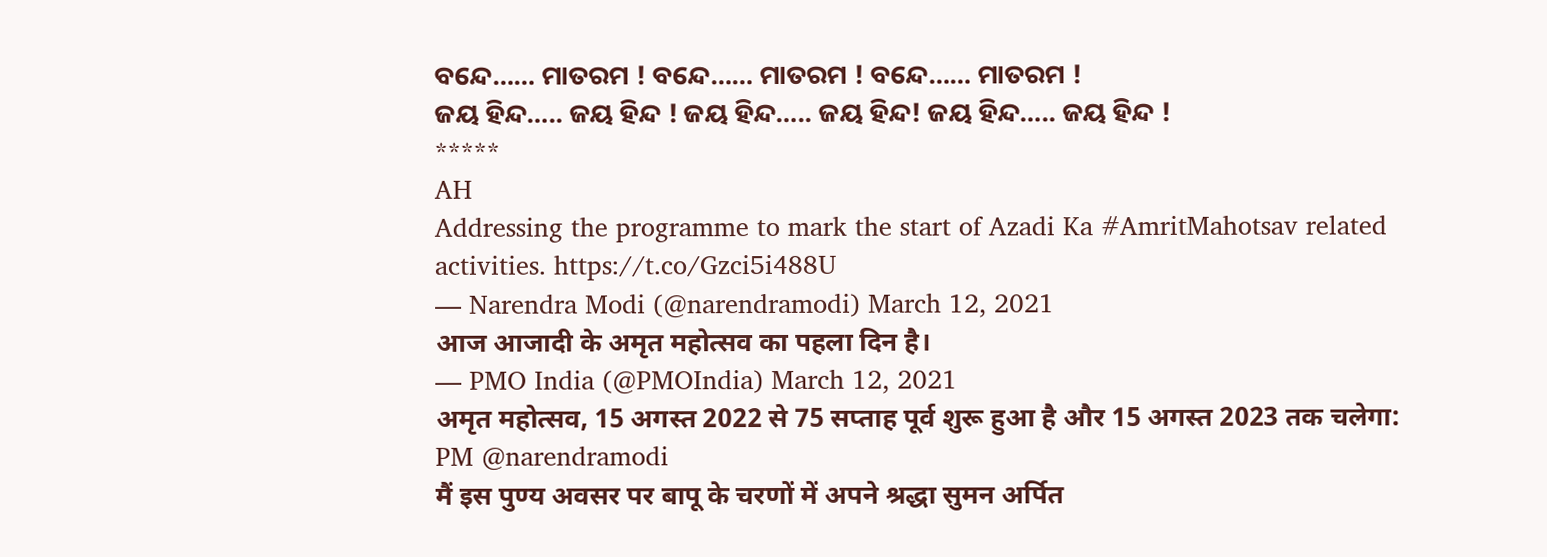ବନ୍ଦେ…… ମାତରମ ! ବନ୍ଦେ…… ମାତରମ ! ବନ୍ଦେ…… ମାତରମ !
ଜୟ ହିନ୍ଦ….. ଜୟ ହିନ୍ଦ ! ଜୟ ହିନ୍ଦ….. ଜୟ ହିନ୍ଦ! ଜୟ ହିନ୍ଦ….. ଜୟ ହିନ୍ଦ !
*****
AH
Addressing the programme to mark the start of Azadi Ka #AmritMahotsav related activities. https://t.co/Gzci5i488U
— Narendra Modi (@narendramodi) March 12, 2021
आज आजादी के अमृत महोत्सव का पहला दिन है।
— PMO India (@PMOIndia) March 12, 2021
अमृत महोत्सव, 15 अगस्त 2022 से 75 सप्ताह पूर्व शुरू हुआ है और 15 अगस्त 2023 तक चलेगा: PM @narendramodi
मैं इस पुण्य अवसर पर बापू के चरणों में अपने श्रद्धा सुमन अर्पित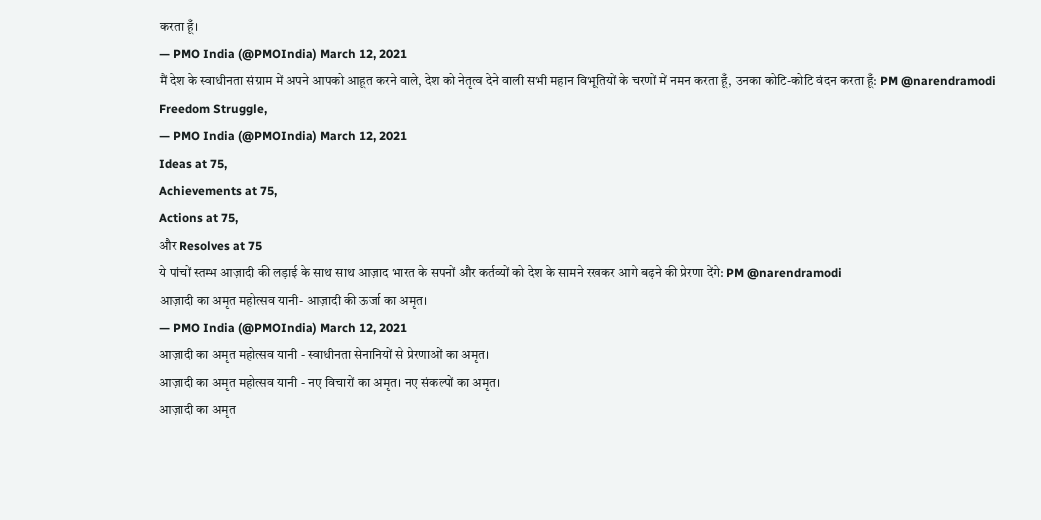करता हूँ।
— PMO India (@PMOIndia) March 12, 2021
मैं देश के स्वाधीनता संग्राम में अपने आपको आहूत करने वाले, देश को नेतृत्व देने वाली सभी महान विभूतियों के चरणों में नमन करता हूँ, उनका कोटि-कोटि वंदन करता हूँ: PM @narendramodi
Freedom Struggle,
— PMO India (@PMOIndia) March 12, 2021
Ideas at 75,
Achievements at 75,
Actions at 75,
और Resolves at 75
ये पांचों स्तम्भ आज़ादी की लड़ाई के साथ साथ आज़ाद भारत के सपनों और कर्तव्यों को देश के सामने रखकर आगे बढ़ने की प्रेरणा देंगे: PM @narendramodi
आज़ादी का अमृत महोत्सव यानी- आज़ादी की ऊर्जा का अमृत।
— PMO India (@PMOIndia) March 12, 2021
आज़ादी का अमृत महोत्सव यानी - स्वाधीनता सेनानियों से प्रेरणाओं का अमृत।
आज़ादी का अमृत महोत्सव यानी - नए विचारों का अमृत। नए संकल्पों का अमृत।
आज़ादी का अमृत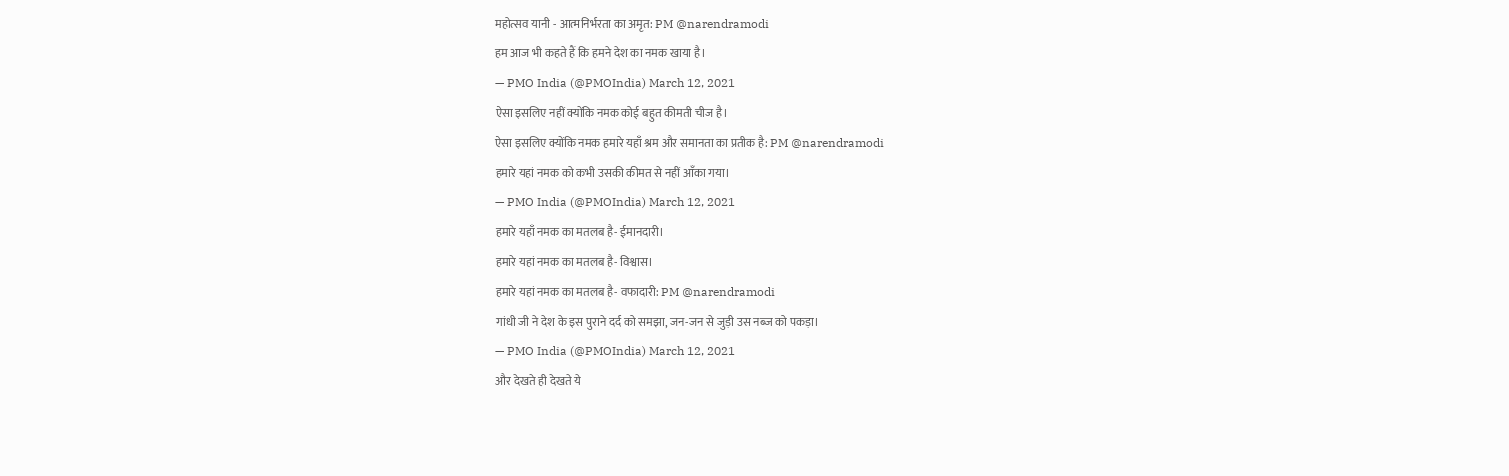महोत्सव यानी - आत्मनिर्भरता का अमृत: PM @narendramodi
हम आज भी कहते हैं कि हमने देश का नमक खाया है।
— PMO India (@PMOIndia) March 12, 2021
ऐसा इसलिए नहीं क्योंकि नमक कोई बहुत कीमती चीज है।
ऐसा इसलिए क्योंकि नमक हमारे यहाँ श्रम और समानता का प्रतीक है: PM @narendramodi
हमारे यहां नमक को कभी उसकी कीमत से नहीं आँका गया।
— PMO India (@PMOIndia) March 12, 2021
हमारे यहाँ नमक का मतलब है- ईमानदारी।
हमारे यहां नमक का मतलब है- विश्वास।
हमारे यहां नमक का मतलब है- वफादारी: PM @narendramodi
गांधी जी ने देश के इस पुराने दर्द को समझा, जन-जन से जुड़ी उस नब्ज को पकड़ा।
— PMO India (@PMOIndia) March 12, 2021
और देखते ही देखते ये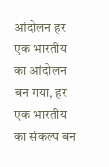आंदोलन हर एक भारतीय का आंदोलन बन गया, हर एक भारतीय का संकल्प बन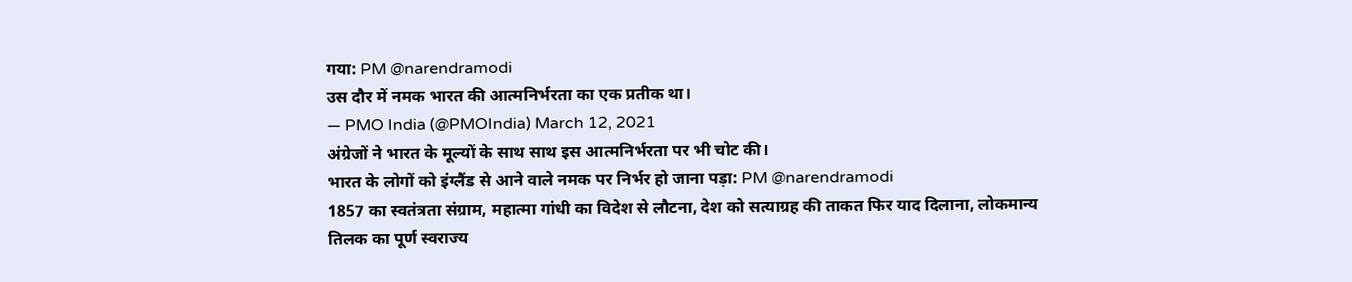गया: PM @narendramodi
उस दौर में नमक भारत की आत्मनिर्भरता का एक प्रतीक था।
— PMO India (@PMOIndia) March 12, 2021
अंग्रेजों ने भारत के मूल्यों के साथ साथ इस आत्मनिर्भरता पर भी चोट की।
भारत के लोगों को इंग्लैंड से आने वाले नमक पर निर्भर हो जाना पड़ा: PM @narendramodi
1857 का स्वतंत्रता संग्राम, महात्मा गांधी का विदेश से लौटना, देश को सत्याग्रह की ताकत फिर याद दिलाना, लोकमान्य तिलक का पूर्ण स्वराज्य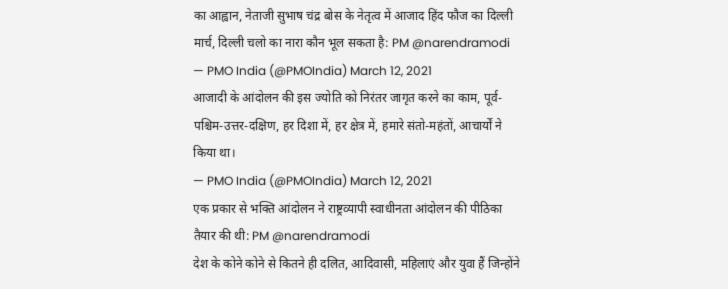का आह्वान, नेताजी सुभाष चंद्र बोस के नेतृत्व में आजाद हिंद फौज का दिल्ली मार्च, दिल्ली चलो का नारा कौन भूल सकता है: PM @narendramodi
— PMO India (@PMOIndia) March 12, 2021
आजादी के आंदोलन की इस ज्योति को निरंतर जागृत करने का काम, पूर्व-पश्चिम-उत्तर-दक्षिण, हर दिशा में, हर क्षेत्र में, हमारे संतो-महंतों, आचार्यों ने किया था।
— PMO India (@PMOIndia) March 12, 2021
एक प्रकार से भक्ति आंदोलन ने राष्ट्रव्यापी स्वाधीनता आंदोलन की पीठिका तैयार की थी: PM @narendramodi
देश के कोने कोने से कितने ही दलित, आदिवासी, महिलाएं और युवा हैं जिन्होंने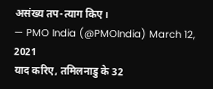असंख्य तप-त्याग किए।
— PMO India (@PMOIndia) March 12, 2021
याद करिए, तमिलनाडु के 32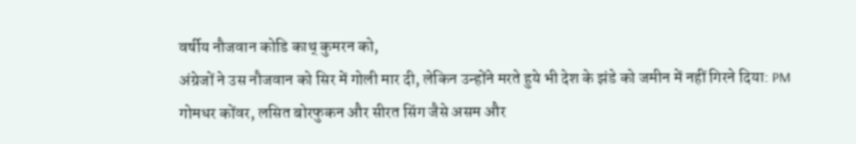वर्षीय नौजवान कोडि काथ् कुमरन को,
अंग्रेजों ने उस नौजवान को सिर में गोली मार दी, लेकिन उन्होंने मरते हुये भी देश के झंडे को जमीन में नहीं गिरने दिया: PM
गोमधर कोंवर, लसित बोरफुकन और सीरत सिंग जैसे असम और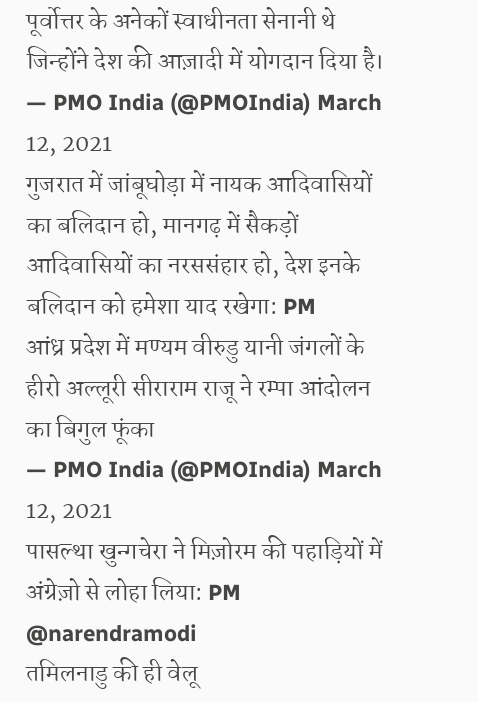पूर्वोत्तर के अनेकों स्वाधीनता सेनानी थे जिन्होंने देश की आज़ादी में योगदान दिया है।
— PMO India (@PMOIndia) March 12, 2021
गुजरात में जांबूघोड़ा में नायक आदिवासियों का बलिदान हो, मानगढ़ में सैकड़ों आदिवासियों का नरससंहार हो, देश इनके बलिदान को हमेशा याद रखेगा: PM
आंध्र प्रदेश में मण्यम वीरुडु यानी जंगलों के हीरो अल्लूरी सीराराम राजू ने रम्पा आंदोलन का बिगुल फूंका
— PMO India (@PMOIndia) March 12, 2021
पासल्था खुन्गचेरा ने मिज़ोरम की पहाड़ियों में अंग्रेज़ो से लोहा लिया: PM @narendramodi
तमिलनाडु की ही वेलू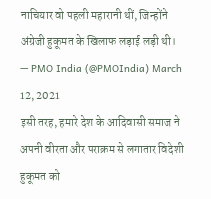नाचियार वो पहली महारानी थीं, जिन्होंने अंग्रेजी हुकूमत के खिलाफ लड़ाई लड़ी थी।
— PMO India (@PMOIndia) March 12, 2021
इसी तरह, हमारे देश के आदिवासी समाज ने अपनी वीरता और पराक्रम से लगातार विदेशी हुकूमत को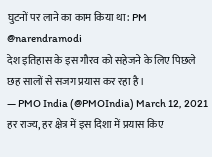घुटनों पर लाने का काम किया था: PM @narendramodi
देश इतिहास के इस गौरव को सहेजने के लिए पिछले छह सालों से सजग प्रयास कर रहा है।
— PMO India (@PMOIndia) March 12, 2021
हर राज्य, हर क्षेत्र में इस दिशा में प्रयास किए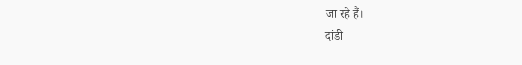जा रहे हैं।
दांडी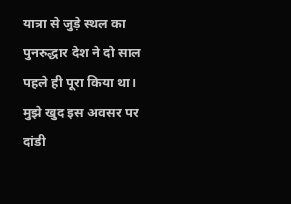यात्रा से जुड़े स्थल का पुनरुद्धार देश ने दो साल पहले ही पूरा किया था। मुझे खुद इस अवसर पर दांडी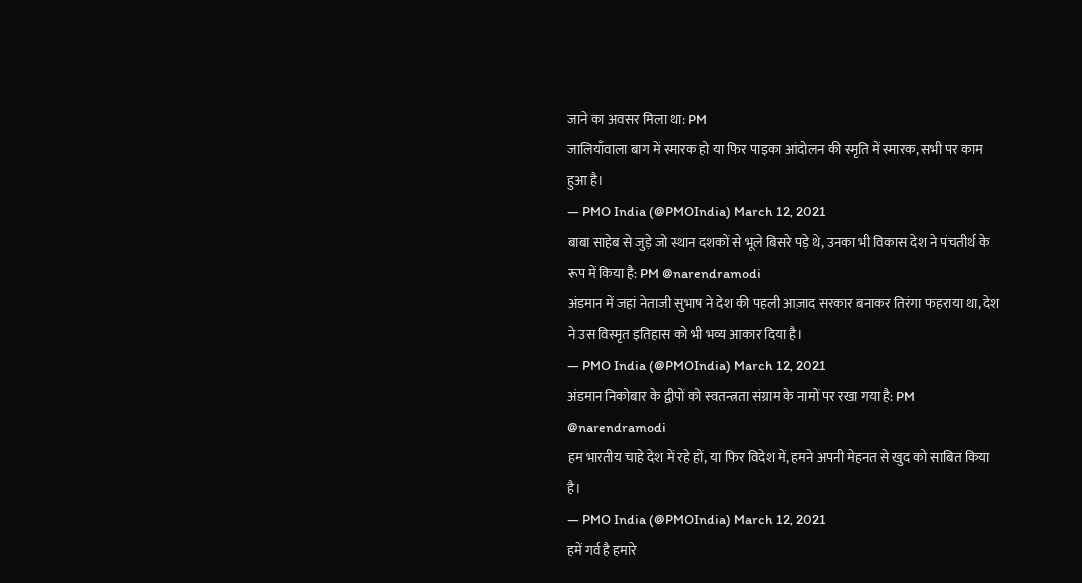जाने का अवसर मिला था: PM
जालियाँवाला बाग में स्मारक हो या फिर पाइका आंदोलन की स्मृति में स्मारक, सभी पर काम हुआ है।
— PMO India (@PMOIndia) March 12, 2021
बाबा साहेब से जुड़े जो स्थान दशकों से भूले बिसरे पड़े थे, उनका भी विकास देश ने पंचतीर्थ के रूप में किया है: PM @narendramodi
अंडमान में जहां नेताजी सुभाष ने देश की पहली आज़ाद सरकार बनाकर तिरंगा फहराया था, देश ने उस विस्मृत इतिहास को भी भव्य आकार दिया है।
— PMO India (@PMOIndia) March 12, 2021
अंडमान निकोबार के द्वीपों को स्वतन्त्रता संग्राम के नामों पर रखा गया है: PM @narendramodi
हम भारतीय चाहे देश में रहे हों, या फिर विदेश में, हमने अपनी मेहनत से खुद को साबित किया है।
— PMO India (@PMOIndia) March 12, 2021
हमें गर्व है हमारे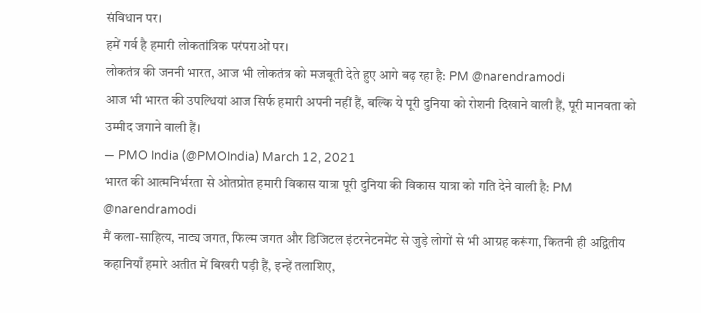संविधान पर।
हमें गर्व है हमारी लोकतांत्रिक परंपराओं पर।
लोकतंत्र की जननी भारत, आज भी लोकतंत्र को मजबूती देते हुए आगे बढ़ रहा है: PM @narendramodi
आज भी भारत की उपल्धियां आज सिर्फ हमारी अपनी नहीं हैं, बल्कि ये पूरी दुनिया को रोशनी दिखाने वाली हैं, पूरी मानवता को उम्मीद जगाने वाली हैं।
— PMO India (@PMOIndia) March 12, 2021
भारत की आत्मनिर्भरता से ओतप्रोत हमारी विकास यात्रा पूरी दुनिया की विकास यात्रा को गति देने वाली है: PM @narendramodi
मैं कला-साहित्य, नाट्य जगत, फिल्म जगत और डिजिटल इंटरनेटनमेंट से जुड़े लोगों से भी आग्रह करूंगा, कितनी ही अद्वितीय कहानियाँ हमारे अतीत में बिखरी पड़ी हैं, इन्हें तलाशिए,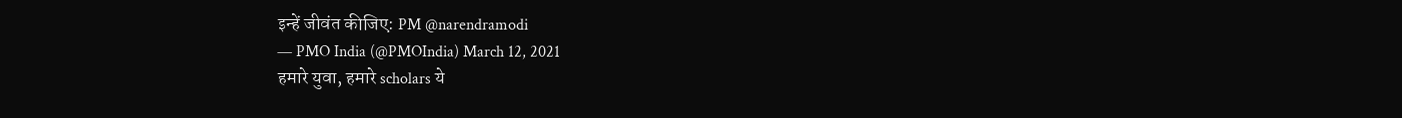इन्हें जीवंत कीजिए: PM @narendramodi
— PMO India (@PMOIndia) March 12, 2021
हमारे युवा, हमारे scholars ये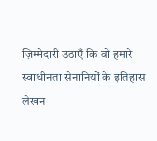ज़िम्मेदारी उठाएँ कि वो हमारे स्वाधीनता सेनानियों के इतिहास लेखन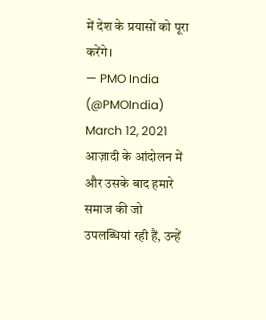में देश के प्रयासों को पूरा करेंगे।
— PMO India (@PMOIndia) March 12, 2021
आज़ादी के आंदोलन में और उसके बाद हमारे समाज की जो उपलब्धियां रही हैं, उन्हें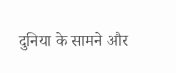दुनिया के सामने और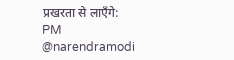प्रखरता से लाएँगे: PM @narendramodi